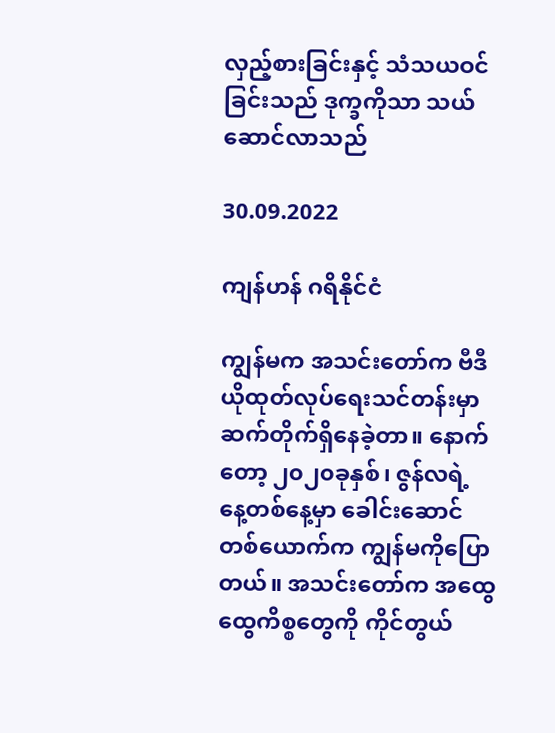လှည့်စားခြင်းနှင့် သံသယဝင်ခြင်းသည် ဒုက္ခကိုသာ သယ်ဆောင်လာသည်

30.09.2022

ကျန်ဟန် ဂရိနိုင်ငံ

ကျွန်မက အသင်းတော်က ဗီဒီယိုထုတ်လုပ်ရေးသင်တန်းမှာ ဆက်တိုက်ရှိနေခဲ့တာ။ နောက်တော့ ၂၀၂၀ခုနှစ်၊ ဇွန်လရဲ့ နေ့တစ်နေ့မှာ ခေါင်းဆောင်တစ်ယောက်က ကျွန်မကိုပြောတယ်။ အသင်းတော်က အထွေထွေကိစ္စတွေကို ကိုင်တွယ်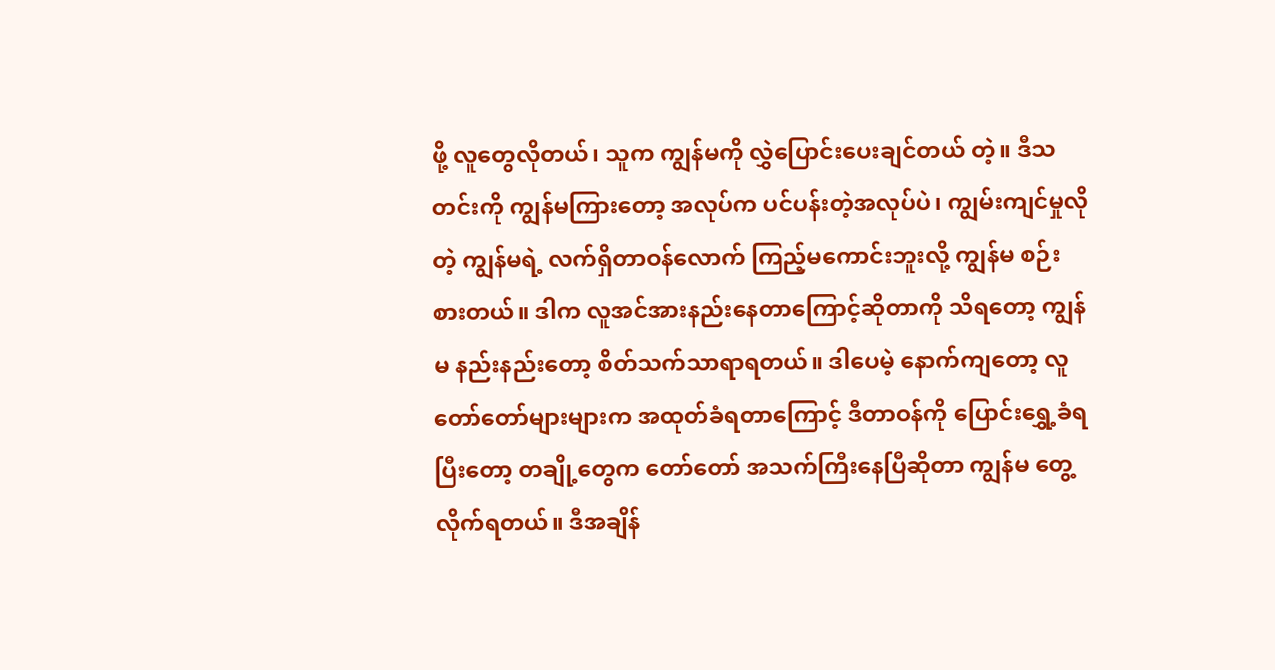ဖို့ လူတွေလိုတယ်၊ သူက ကျွန်မကို လွှဲပြောင်းပေးချင်တယ် တဲ့။ ဒီသတင်းကို ကျွန်မကြားတော့ အလုပ်က ပင်ပန်းတဲ့အလုပ်ပဲ၊ ကျွမ်းကျင်မှုလိုတဲ့ ကျွန်မရဲ့ လက်ရှိတာဝန်လောက် ကြည့်မကောင်းဘူးလို့ ကျွန်မ စဉ်းစားတယ်။ ဒါက လူအင်အားနည်းနေတာကြောင့်ဆိုတာကို သိရတော့ ကျွန်မ နည်းနည်းတော့ စိတ်သက်သာရာရတယ်။ ဒါပေမဲ့ နောက်ကျတော့ လူတော်တော်များများက အထုတ်ခံရတာကြောင့် ဒီတာဝန်ကို ပြောင်းရွှေ့ခံရပြီးတော့ တချို့တွေက တော်တော် အသက်ကြီးနေပြီဆိုတာ ကျွန်မ တွေ့လိုက်ရတယ်။ ဒီအချိန်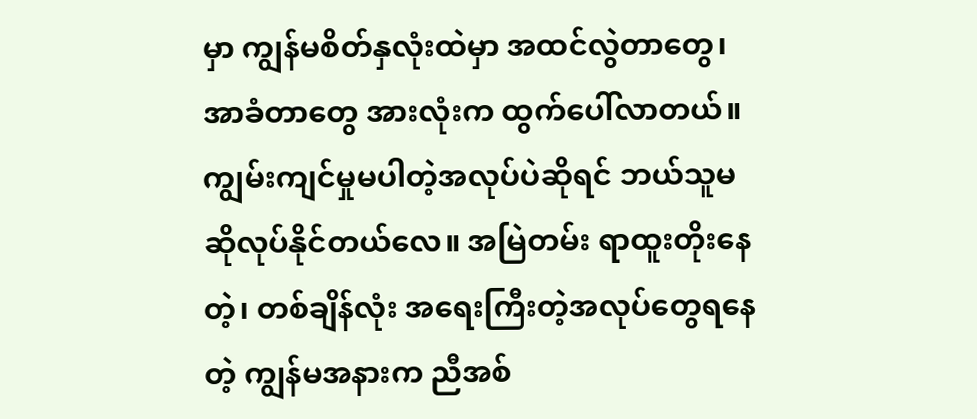မှာ ကျွန်မစိတ်နှလုံးထဲမှာ အထင်လွဲတာတွေ၊ အာခံတာတွေ အားလုံးက ထွက်ပေါ်လာတယ်။ ကျွမ်းကျင်မှုမပါတဲ့အလုပ်ပဲဆိုရင် ဘယ်သူမဆိုလုပ်နိုင်တယ်လေ။ အမြဲတမ်း ရာထူးတိုးနေတဲ့၊ တစ်ချိန်လုံး အရေးကြီးတဲ့အလုပ်တွေရနေတဲ့ ကျွန်မအနားက ညီအစ်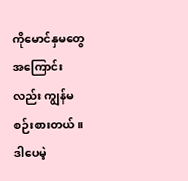ကိုမောင်နှမတွေအကြောင်းလည်း ကျွန်မ စဉ်းစားတယ်။ ဒါပေမဲ့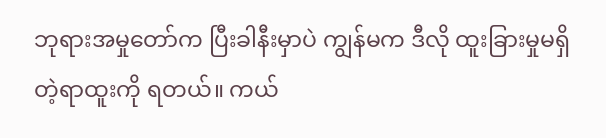ဘုရားအမှုတော်က ပြီးခါနီးမှာပဲ ကျွန်မက ဒီလို ထူးခြားမှုမရှိတဲ့ရာထူးကို ရတယ်။ ကယ်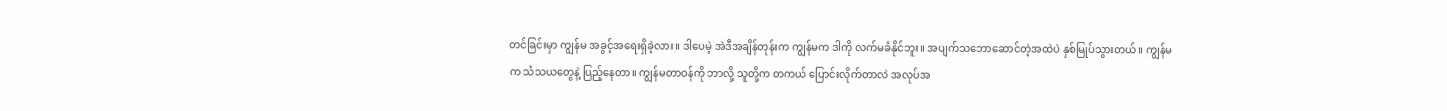တင်ခြင်းမှာ ကျွန်မ အခွင့်အရေးရှိခဲ့လား။ ဒါပေမဲ့ အဲဒီအချိန်တုန်းက ကျွန်မက ဒါကို လက်မခံနိုင်ဘူး။ အပျက်သဘောဆောင်တဲ့အထဲပဲ နှစ်မြုပ်သွားတယ်။ ကျွန်မက သံသယတွေနဲ့ ပြည့်နေတာ။ ကျွန်မတာဝန်ကို ဘာလို့ သူတို့က တကယ် ပြောင်းလိုက်တာလဲ အလုပ်အ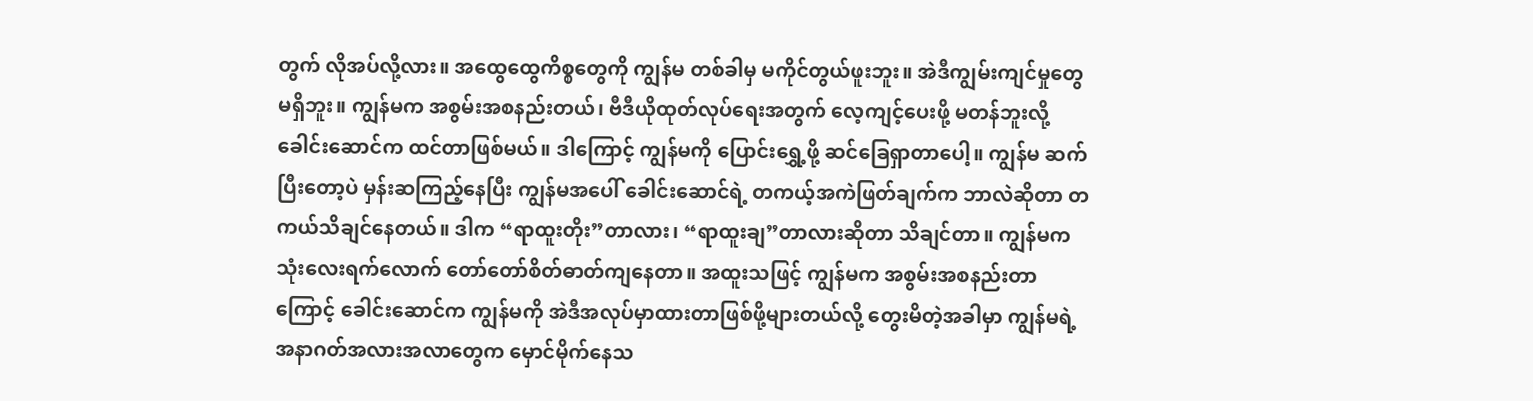တွက် လိုအပ်လို့လား။ အထွေထွေကိစ္စတွေကို ကျွန်မ တစ်ခါမှ မကိုင်တွယ်ဖူးဘူး။ အဲဒီကျွမ်းကျင်မှုတွေ မရှိဘူး။ ကျွန်မက အစွမ်းအစနည်းတယ်၊ ဗီဒီယိုထုတ်လုပ်ရေးအတွက် လေ့ကျင့်ပေးဖို့ မတန်ဘူးလို့ ခေါင်းဆောင်က ထင်တာဖြစ်မယ်။ ဒါကြောင့် ကျွန်မကို ပြောင်းရွှေ့ဖို့ ဆင်ခြေရှာတာပေါ့။ ကျွန်မ ဆက်ပြီးတော့ပဲ မှန်းဆကြည့်နေပြီး ကျွန်မအပေါ် ခေါင်းဆောင်ရဲ့ တကယ့်အကဲဖြတ်ချက်က ဘာလဲဆိုတာ တကယ်သိချင်နေတယ်။ ဒါက “ရာထူးတိုး”တာလား၊ “ရာထူးချ”တာလားဆိုတာ သိချင်တာ။ ကျွန်မက သုံးလေးရက်လောက် တော်တော်စိတ်ဓာတ်ကျနေတာ။ အထူးသဖြင့် ကျွန်မက အစွမ်းအစနည်းတာကြောင့် ခေါင်းဆောင်က ကျွန်မကို အဲဒီအလုပ်မှာထားတာဖြစ်ဖို့များတယ်လို့ တွေးမိတဲ့အခါမှာ ကျွန်မရဲ့ အနာဂတ်အလားအလာတွေက မှောင်မိုက်နေသ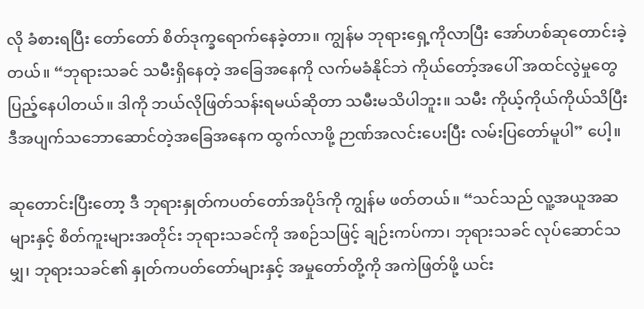လို ခံစားရပြီး တော်တော် စိတ်ဒုက္ခရောက်နေခဲ့တာ။ ကျွန်မ ဘုရားရှေ့ကိုလာပြီး အော်ဟစ်ဆုတောင်းခဲ့တယ်။ “ဘုရားသခင် သမီးရှိနေတဲ့ အခြေအနေကို လက်မခံနိုင်ဘဲ ကိုယ်တော့်အပေါ် အထင်လွဲမှုတွေပြည့်နေပါတယ်။ ဒါကို ဘယ်လိုဖြတ်သန်းရမယ်ဆိုတာ သမီးမသိပါဘူး။ သမီး ကိုယ့်ကိုယ်ကိုယ်သိပြီး ဒီအပျက်သဘောဆောင်တဲ့အခြေအနေက ထွက်လာဖို့ ဉာဏ်အလင်းပေးပြီး လမ်းပြတော်မူပါ” ပေါ့။

ဆုတောင်းပြီးတော့ ဒီ ဘုရားနှုတ်ကပတ်တော်အပိုဒ်ကို ကျွန်မ ဖတ်တယ်။ “သင်သည် လူ့အယူအဆများနှင့် စိတ်ကူးများအတိုင်း ဘုရားသခင်ကို အစဉ်သဖြင့် ချဉ်းကပ်ကာ၊ ဘုရားသခင် လုပ်ဆောင်သမျှ၊ ဘုရားသခင်၏ နှုတ်ကပတ်တော်များနှင့် အမှုတော်တို့ကို အကဲဖြတ်ဖို့ ယင်း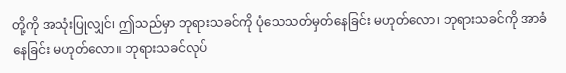တို့ကို အသုံးပြုလျှင်၊ ဤသည်မှာ ဘုရားသခင်ကို ပုံသေသတ်မှတ်နေခြင်း မဟုတ်လော၊ ဘုရားသခင်ကို အာခံနေခြင်း မဟုတ်လော။ ဘုရားသခင်လုပ်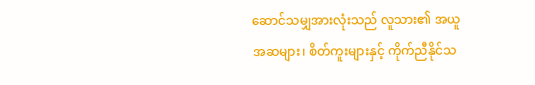ဆောင်သမျှအားလုံးသည် လူသား၏ အယူအဆများ၊ စိတ်ကူးများနှင့် ကိုက်ညီနိုင်သ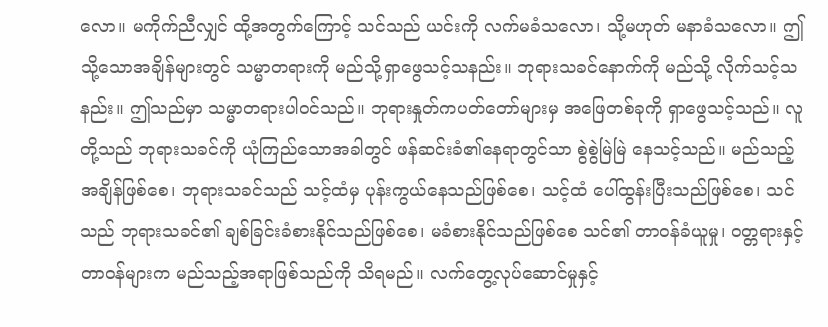လော။ မကိုက်ညီလျှင် ထို့အတွက်ကြောင့် သင်သည် ယင်းကို လက်မခံသလော၊ သို့မဟုတ် မနာခံသလော။ ဤသို့သောအချိန်များတွင် သမ္မာတရားကို မည်သို့ရှာဖွေသင့်သနည်း။ ဘုရားသခင်နောက်ကို မည်သို့ လိုက်သင့်သနည်း။ ဤသည်မှာ သမ္မာတရားပါဝင်သည်။ ဘုရားနှုတ်ကပတ်တော်များမှ အဖြေတစ်ခုကို ရှာဖွေသင့်သည်။ လူတို့သည် ဘုရားသခင်ကို ယုံကြည်သောအခါတွင် ဖန်ဆင်းခံ၏နေရာတွင်သာ စွဲစွဲမြဲမြဲ နေသင့်သည်။ မည်သည့်အချိန်ဖြစ်စေ၊ ဘုရားသခင်သည် သင့်ထံမှ ပုန်းကွယ်နေသည်ဖြစ်စေ၊ သင့်ထံ ပေါ်ထွန်းပြီးသည်ဖြစ်စေ၊ သင်သည် ဘုရားသခင်၏ ချစ်ခြင်းခံစားနိုင်သည်ဖြစ်စေ၊ မခံစားနိုင်သည်ဖြစ်စေ သင်၏ တာဝန်ခံယူမှု၊ ဝတ္တရားနှင့် တာဝန်များက မည်သည့်အရာဖြစ်သည်ကို သိရမည်။ လက်တွေ့လုပ်ဆောင်မှုနှင့်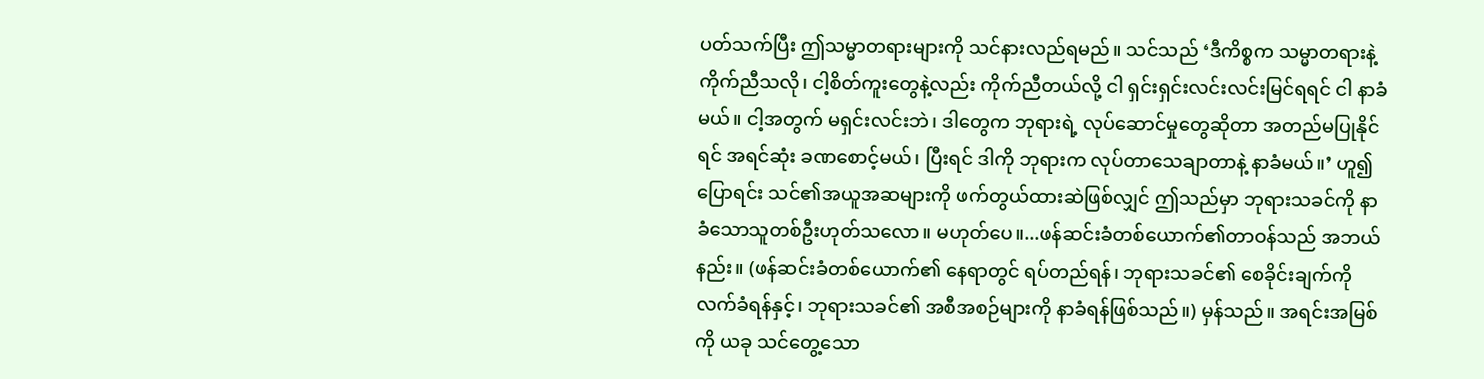ပတ်သက်ပြီး ဤသမ္မာတရားများကို သင်နားလည်ရမည်။ သင်သည် ‘ဒီကိစ္စက သမ္မာတရားနဲ့ကိုက်ညီသလို၊ ငါ့စိတ်ကူးတွေနဲ့လည်း ကိုက်ညီတယ်လို့ ငါ ရှင်းရှင်းလင်းလင်းမြင်ရရင် ငါ နာခံမယ်။ ငါ့အတွက် မရှင်းလင်းဘဲ၊ ဒါတွေက ဘုရားရဲ့ လုပ်ဆောင်မှုတွေဆိုတာ အတည်မပြုနိုင်ရင် အရင်ဆုံး ခဏစောင့်မယ်၊ ပြီးရင် ဒါကို ဘုရားက လုပ်တာသေချာတာနဲ့ နာခံမယ်။’ ဟူ၍ ပြောရင်း သင်၏အယူအဆများကို ဖက်တွယ်ထားဆဲဖြစ်လျှင် ဤသည်မှာ ဘုရားသခင်ကို နာခံသောသူတစ်ဦးဟုတ်သလော။ မဟုတ်ပေ။...ဖန်ဆင်းခံတစ်ယောက်၏တာဝန်သည် အဘယ်နည်း။ (ဖန်ဆင်းခံတစ်ယောက်၏ နေရာတွင် ရပ်တည်ရန်၊ ဘုရားသခင်၏ စေခိုင်းချက်ကို လက်ခံရန်နှင့်၊ ဘုရားသခင်၏ အစီအစဉ်များကို နာခံရန်ဖြစ်သည်။) မှန်သည်။ အရင်းအမြစ်ကို ယခု သင်တွေ့သော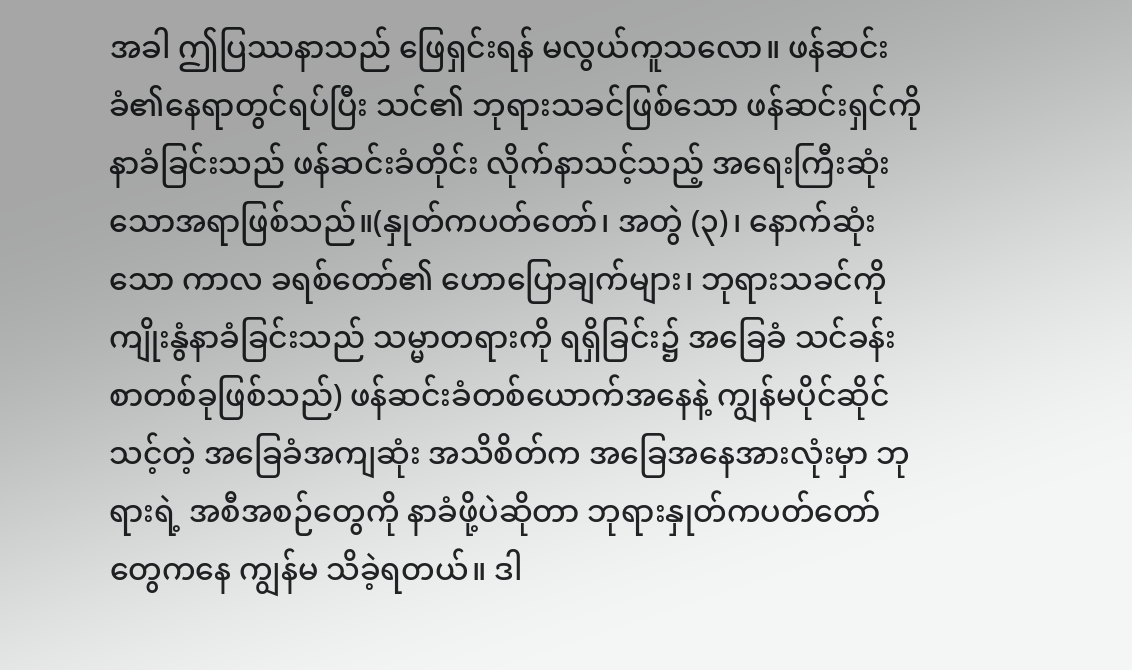အခါ ဤပြဿနာသည် ဖြေရှင်းရန် မလွယ်ကူသလော။ ဖန်ဆင်းခံ၏နေရာတွင်ရပ်ပြီး သင်၏ ဘုရားသခင်ဖြစ်သော ဖန်ဆင်းရှင်ကို နာခံခြင်းသည် ဖန်ဆင်းခံတိုင်း လိုက်နာသင့်သည့် အရေးကြီးဆုံးသောအရာဖြစ်သည်။(နှုတ်ကပတ်တော်၊ အတွဲ (၃)၊ နောက်ဆုံးသော ကာလ ခရစ်တော်၏ ဟောပြောချက်များ၊ ဘုရားသခင်ကို ကျိုးနွံနာခံခြင်းသည် သမ္မာတရားကို ရရှိခြင်း၌ အခြေခံ သင်ခန်းစာတစ်ခုဖြစ်သည်) ဖန်ဆင်းခံတစ်ယောက်အနေနဲ့ ကျွန်မပိုင်ဆိုင်သင့်တဲ့ အခြေခံအကျဆုံး အသိစိတ်က အခြေအနေအားလုံးမှာ ဘုရားရဲ့ အစီအစဉ်တွေကို နာခံဖို့ပဲဆိုတာ ဘုရားနှုတ်ကပတ်တော်တွေကနေ ကျွန်မ သိခဲ့ရတယ်။ ဒါ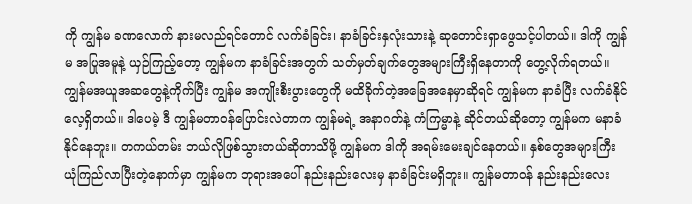ကို ကျွန်မ ခဏလောက် နားမလည်ရင်တောင် လက်ခံခြင်း၊ နာခံခြင်းနှလုံးသားနဲ့ ဆုတောင်းရှာဖွေသင့်ပါတယ်။ ဒါကို ကျွန်မ အပြုအမူနဲ့ ယှဉ်ကြည့်တော့ ကျွန်မက နာခံခြင်းအတွက် သတ်မှတ်ချက်တွေအများကြီးရှိနေတာကို တွေ့လိုက်ရတယ်။ ကျွန်မအယူအဆတွေနဲ့ကိုက်ပြီး ကျွန်မ အကျိုးစီးပွားတွေကို မထိခိုက်တဲ့အခြေအနေမှာဆိုရင် ကျွန်မက နာခံပြီး လက်ခံနိုင်လေ့ရှိတယ်။ ဒါပေမဲ့ ဒီ ကျွန်မတာဝန်ပြောင်းလဲတာက ကျွန်မရဲ့ အနာဂတ်နဲ့ ကံကြမ္မာနဲ့ ဆိုင်တယ်ဆိုတော့ ကျွန်မက မနာခံနိုင်နေဘူး။ တကယ်တမ်း ဘယ်လိုဖြစ်သွားတယ်ဆိုတာသိဖို့ ကျွန်မက ဒါကို အရမ်းမေးချင်နေတယ်။ နှစ်တွေအများကြီး ယုံကြည်လာပြီးတဲ့နောက်မှာ ကျွန်မက ဘုရားအပေါ် နည်းနည်းလေးမှ နာခံခြင်းမရှိဘူး။ ကျွန်မတာဝန် နည်းနည်းလေး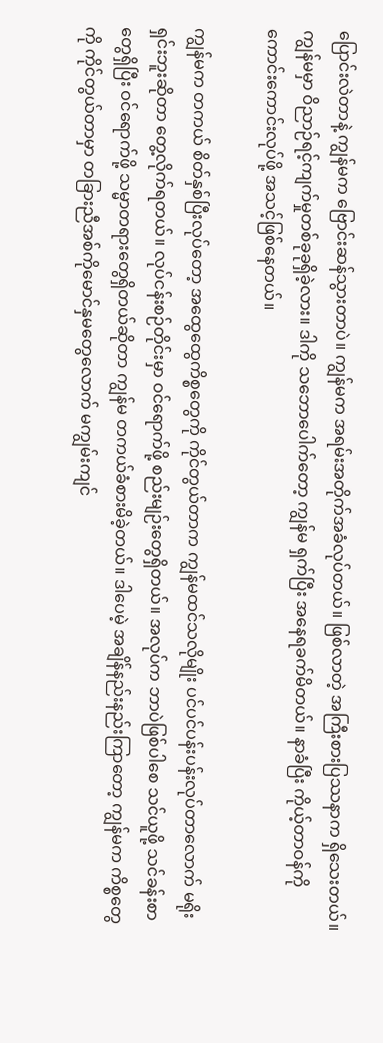ပြောင်းလဲတာနဲ့ ကျွန်မက ဗြောင်းဆန်သွားတာပဲ။ ကျွန်မက အရမ်းအတိုက်အခံလုပ်တယ်။ ဖြစ်လာတဲ့ အကြီးစားပြဿနာက ရှိသေးတယ်။ ကျွန်မမှာ ဝိညာဉ်ရင့်ကျက်မှုတစ်ခုခုရှိခဲ့လား။ ဒါကို သဘောပေါက်တော့ ကျွန်မ ရှက်ပြီး အနေရခက်မိတယ်။ နာခံပြီး ကိုယ့်တာဝန်ကို ကောင်းကောင်းလုပ်ဖို့ အသင့်ဖြစ်နေတယ်။

ကျွန်မက တကယ် စိတ်နှစ်ပြီးလုပ်တော့ အထွေထွေကိစ္စတွေကို ကိုင်တွယ်တာက ကျွန်မထင်သလိုမျိုး ပင်ပင်ပန်းပန်းလုပ်တာလောက် မရိုးရှင်းဘူးဆိုတာ တွေ့လိုက်ရတယ်။ လုပ်ငန်းစဉ်တိုင်းမှာ ဝင်ရောက်ဖို့ စည်းမျဉ်းတွေရှိတယ်။ အလုပ်က ဘာပဲဖြစ်ပါစေ သင်ယူဖို့ သင်ခန်းစာတွေရှိပြီး ဝင်ရောက်ဖို့ သမ္မာတရားတွေရှိတယ်ဆိုတာ ကျွန်မ တကယ်ခံစားမိခဲ့တယ်။ ဒါပေမဲ့ အချိန်နည်းနည်းကြာတော့ ကျွန်မက ကိစ္စတွေကို ကိုင်တွယ်တာမှာ တခြားညီအစ်ကိုမောင်နှမတွေလောက် မကျွမ်းကျင်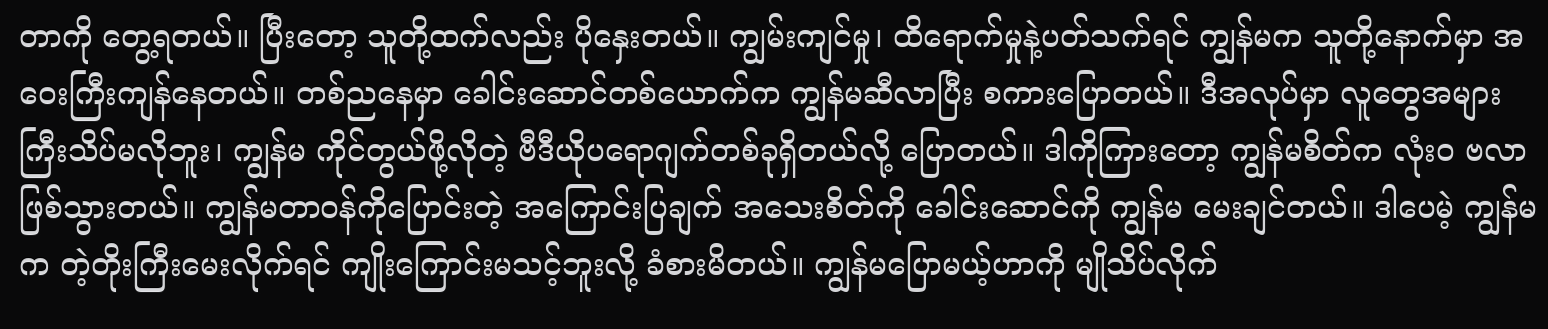တာကို တွေ့ရတယ်။ ပြီးတော့ သူတို့ထက်လည်း ပိုနှေးတယ်။ ကျွမ်းကျင်မှု၊ ထိရောက်မှုနဲ့ပတ်သက်ရင် ကျွန်မက သူတို့နောက်မှာ အဝေးကြီးကျန်နေတယ်။ တစ်ညနေမှာ ခေါင်းဆောင်တစ်ယောက်က ကျွန်မဆီလာပြီး စကားပြောတယ်။ ဒီအလုပ်မှာ လူတွေအများကြီးသိပ်မလိုဘူး၊ ကျွန်မ ကိုင်တွယ်ဖို့လိုတဲ့ ဗီဒီယိုပရောဂျက်တစ်ခုရှိတယ်လို့ ပြောတယ်။ ဒါကိုကြားတော့ ကျွန်မစိတ်က လုံးဝ ဗလာဖြစ်သွားတယ်။ ကျွန်မတာဝန်ကိုပြောင်းတဲ့ အကြောင်းပြချက် အသေးစိတ်ကို ခေါင်းဆောင်ကို ကျွန်မ မေးချင်တယ်။ ဒါပေမဲ့ ကျွန်မက တဲ့တိုးကြီးမေးလိုက်ရင် ကျိုးကြောင်းမသင့်ဘူးလို့ ခံစားမိတယ်။ ကျွန်မပြောမယ့်ဟာကို မျိုသိပ်လိုက်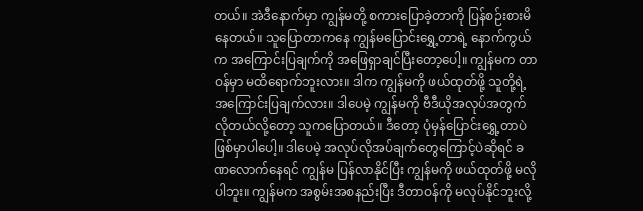တယ်။ အဲဒီနောက်မှာ ကျွန်မတို့ စကားပြောခဲ့တာကို ပြန်စဉ်းစားမိနေတယ်။ သူပြောတာကနေ ကျွန်မပြောင်းရွှေ့တာရဲ့ နောက်ကွယ်က အကြောင်းပြချက်ကို အဖြေရှာချင်ပြီးတော့ပေါ့။ ကျွန်မက တာဝန်မှာ မထိရောက်ဘူးလား။ ဒါက ကျွန်မကို ဖယ်ထုတ်ဖို့ သူတို့ရဲ့ အကြောင်းပြချက်လား။ ဒါပေမဲ့ ကျွန်မကို ဗီဒီယိုအလုပ်အတွက် လိုတယ်လို့တော့ သူကပြောတယ်။ ဒီတော့ ပုံမှန်ပြောင်းရွှေ့တာပဲဖြစ်မှာပါပေါ့။ ဒါပေမဲ့ အလုပ်လိုအပ်ချက်တွေကြောင့်ပဲဆိုရင် ခဏလောက်နေရင် ကျွန်မ ပြန်လာနိုင်ပြီး ကျွန်မကို ဖယ်ထုတ်ဖို့ မလိုပါဘူး။ ကျွန်မက အစွမ်းအစနည်းပြီး ဒီတာဝန်ကို မလုပ်နိုင်ဘူးလို့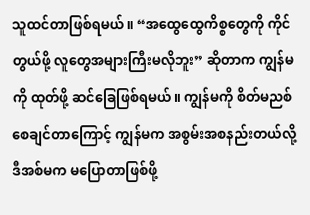သူထင်တာဖြစ်ရမယ်။ “အထွေထွေကိစ္စတွေကို ကိုင်တွယ်ဖို့ လူတွေအများကြီးမလိုဘူး” ဆိုတာက ကျွန်မကို ထုတ်ဖို့ ဆင်ခြေဖြစ်ရမယ်။ ကျွန်မကို စိတ်မညစ်စေချင်တာကြောင့် ကျွန်မက အစွမ်းအစနည်းတယ်လို့ ဒီအစ်မက မပြောတာဖြစ်ဖို့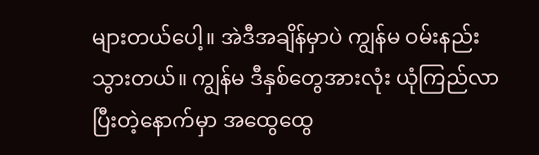များတယ်ပေါ့။ အဲဒီအချိန်မှာပဲ ကျွန်မ ဝမ်းနည်းသွားတယ်။ ကျွန်မ ဒီနှစ်တွေအားလုံး ယုံကြည်လာပြီးတဲ့နောက်မှာ အထွေထွေ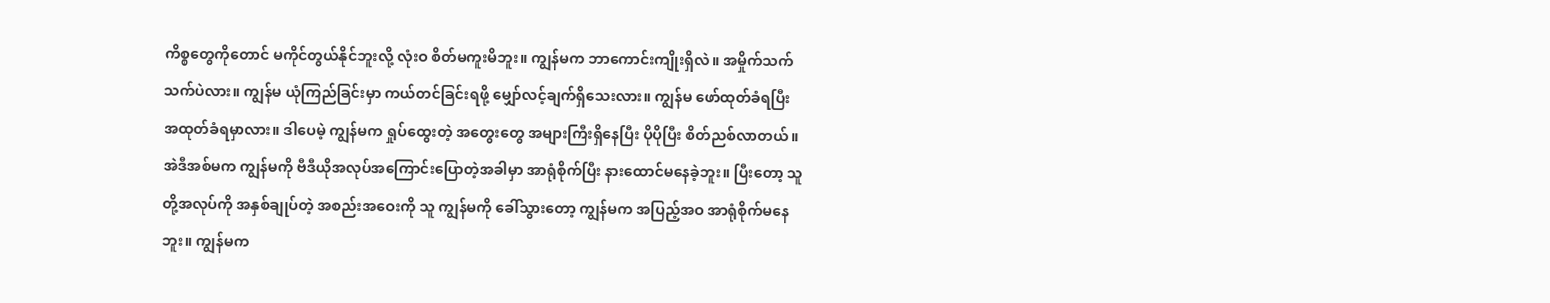ကိစ္စတွေကိုတောင် မကိုင်တွယ်နိုင်ဘူးလို့ လုံးဝ စိတ်မကူးမိဘူး။ ကျွန်မက ဘာကောင်းကျိုးရှိလဲ။ အမှိုက်သက်သက်ပဲလား။ ကျွန်မ ယုံကြည်ခြင်းမှာ ကယ်တင်ခြင်းရဖို့ မျှော်လင့်ချက်ရှိသေးလား။ ကျွန်မ ဖော်ထုတ်ခံရပြီး အထုတ်ခံရမှာလား။ ဒါပေမဲ့ ကျွန်မက ရှုပ်ထွေးတဲ့ အတွေးတွေ အများကြီးရှိနေပြီး ပိုပိုပြီး စိတ်ညစ်လာတယ်။ အဲဒီအစ်မက ကျွန်မကို ဗီဒီယိုအလုပ်အကြောင်းပြောတဲ့အခါမှာ အာရုံစိုက်ပြီး နားထောင်မနေခဲ့ဘူး။ ပြီးတော့ သူတို့အလုပ်ကို အနှစ်ချုပ်တဲ့ အစည်းအဝေးကို သူ ကျွန်မကို ခေါ်သွားတော့ ကျွန်မက အပြည့်အဝ အာရုံစိုက်မနေဘူး။ ကျွန်မက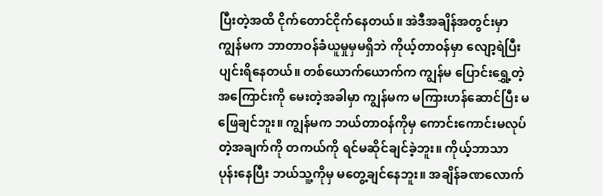ပြီးတဲ့အထိ ငိုက်တောင်ငိုက်နေတယ်။ အဲဒီအချိန်အတွင်းမှာ ကျွန်မက ဘာတာဝန်ခံယူမှုမှမရှိဘဲ ကိုယ့်တာဝန်မှာ လျော့ရဲပြီး ပျင်းရိနေတယ်။ တစ်ယောက်ယောက်က ကျွန်မ ပြောင်းရွှေ့တဲ့အကြောင်းကို မေးတဲ့အခါမှာ ကျွန်မက မကြားဟန်ဆောင်ပြီး မဖြေချင်ဘူး။ ကျွန်မက ဘယ်တာဝန်ကိုမှ ကောင်းကောင်းမလုပ်တဲ့အချက်ကို တကယ်ကို ရင်မဆိုင်ချင်ခဲ့ဘူး။ ကိုယ့်ဘာသာ ပုန်းနေပြီး ဘယ်သူ့ကိုမှ မတွေ့ချင်နေဘူး။ အချိန်ခဏလောက်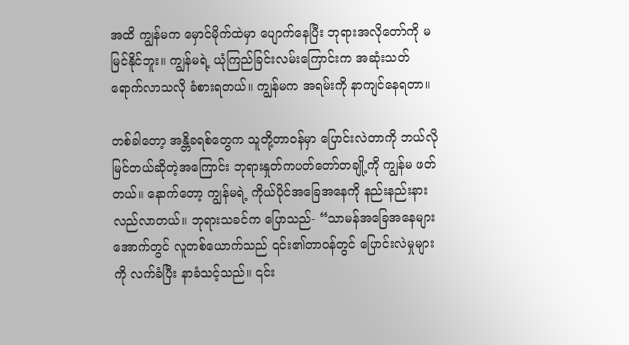အထိ ကျွန်မက မှောင်မိုက်ထဲမှာ ပျောက်နေပြီး ဘုရားအလိုတော်ကို မမြင်နိုင်ဘူး။ ကျွန်မရဲ့ ယုံကြည်ခြင်းလမ်းကြောင်းက အဆုံးသတ်ရောက်လာသလို ခံစားရတယ်။ ကျွန်မက အရမ်းကို နာကျင်နေရတာ။

တစ်ခါတော့ အန္တိခရစ်တွေက သူတို့တာဝန်မှာ ပြောင်းလဲတာကို ဘယ်လိုမြင်တယ်ဆိုတဲ့အကြောင်း ဘုရားနှုတ်ကပတ်တော်တချို့ကို ကျွန်မ ဖတ်တယ်။ နောက်တော့ ကျွန်မရဲ့ ကိုယ်ပိုင်အခြေအနေကို နည်းနည်းနားလည်လာတယ်။ ဘုရားသခင်က ပြောသည်- “သာမန်အခြေအနေများအောက်တွင် လူတစ်ယောက်သည် ၎င်း၏တာဝန်တွင် ပြောင်းလဲမှုများကို လက်ခံပြီး နာခံသင့်သည်။ ၎င်း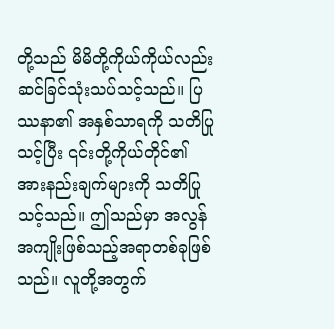တို့သည် မိမိတို့ကိုယ်ကိုယ်လည်း ဆင်ခြင်သုံးသပ်သင့်သည်။ ပြဿနာ၏ အနှစ်သာရကို သတိပြုသင့်ပြီး ၎င်းတို့ကိုယ်တိုင်၏ အားနည်းချက်များကို သတိပြုသင့်သည်။ ဤသည်မှာ အလွန်အကျိုးဖြစ်သည့်အရာတစ်ခုဖြစ်သည်။ လူတို့အတွက်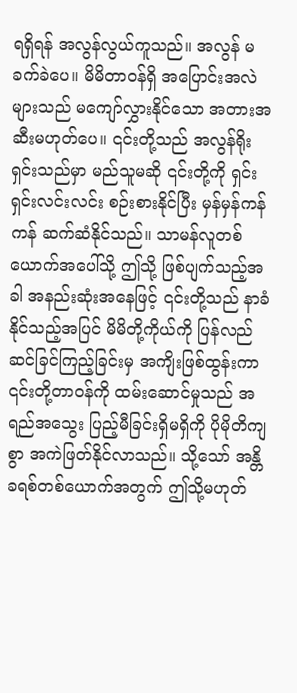ရရှိရန် အလွန်လွယ်ကူသည်။ အလွန် မခက်ခဲပေ။ မိမိတာဝန်ရှိ အပြောင်းအလဲများသည် မကျော်လွှားနိုင်သော အတားအဆီးမဟုတ်ပေ။ ၎င်းတို့သည် အလွန်ရိုးရှင်းသည်မှာ မည်သူမဆို ၎င်းတို့ကို ရှင်းရှင်းလင်းလင်း စဉ်းစားနိုင်ပြီး မှန်မှန်ကန်ကန် ဆက်ဆံနိုင်သည်။ သာမန်လူတစ်ယောက်အပေါ်သို့ ဤသို့ ဖြစ်ပျက်သည့်အခါ အနည်းဆုံးအနေဖြင့် ၎င်းတို့သည် နာခံနိုင်သည့်အပြင် မိမိတို့ကိုယ်ကို ပြန်လည်ဆင်ခြင်ကြည့်ခြင်းမှ အကျိးဖြစ်ထွန်းကာ ၎င်းတို့တာဝန်ကို ထမ်းဆောင်မှုသည် အရည်အသွေး ပြည့်မီခြင်းရှိမရှိကို ပိုမိုတိကျစွာ အကဲဖြတ်နိုင်လာသည်။ သို့သော် အန္တိခရစ်တစ်ယောက်အတွက် ဤသို့မဟုတ်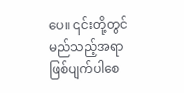ပေ။ ၎င်းတို့တွင် မည်သည့်အရာဖြစ်ပျက်ပါစေ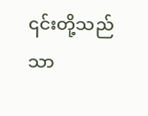၎င်းတို့သည် သာ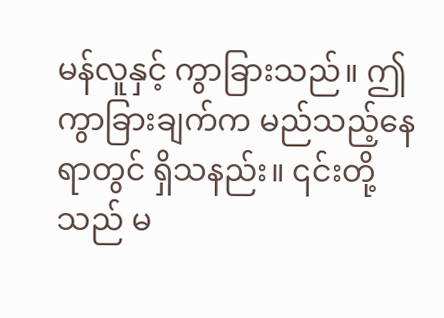မန်လူနှင့် ကွာခြားသည်။ ဤကွာခြားချက်က မည်သည့်နေရာတွင် ရှိသနည်း။ ၎င်းတို့သည် မ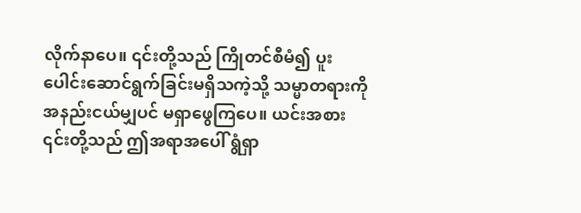လိုက်နာပေ။ ၎င်းတို့သည် ကြိုတင်စီမံ၍ ပူးပေါင်းဆောင်ရွက်ခြင်းမရှိသကဲ့သို့ သမ္မာတရားကို အနည်းငယ်မျှပင် မရှာဖွေကြပေ။ ယင်းအစား ၎င်းတို့သည် ဤအရာအပေါ် ရွံရှာ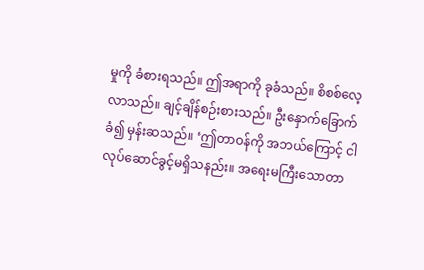မှုကို ခံစားရသည်။ ဤအရာကို ခုခံသည်။ စိစစ်လေ့လာသည်။ ချင့်ချိန်စဉ်းစားသည်။ ဦးနှောက်ခြောက်ခံ၍ မှန်းဆသည်။ ‘ဤတာဝန်ကို အဘယ်ကြောင့် ငါလုပ်ဆောင်ခွင့်မရှိသနည်း။ အရေးမကြီးသောတာ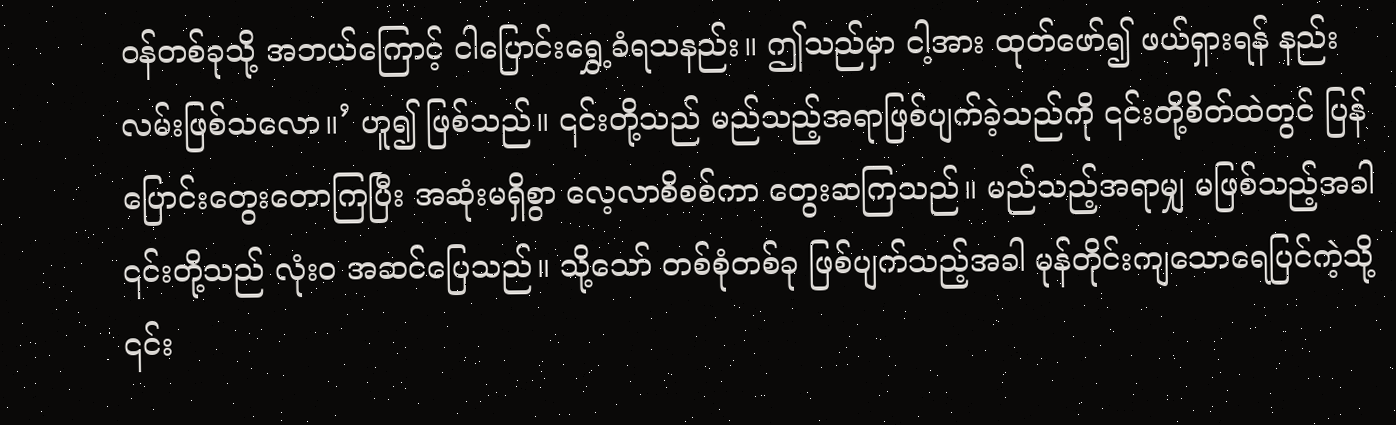ဝန်တစ်ခုသို့ အဘယ်ကြောင့် ငါပြောင်းရွှေ့ခံရသနည်း။ ဤသည်မှာ ငါ့အား ထုတ်ဖော်၍ ဖယ်ရှားရန် နည်းလမ်းဖြစ်သလော။’ ဟူ၍ ဖြစ်သည်။ ၎င်းတို့သည် မည်သည့်အရာဖြစ်ပျက်ခဲ့သည်ကို ၎င်းတို့စိတ်ထဲတွင် ပြန်ပြောင်းတွေးတောကြပြီး အဆုံးမရှိစွာ လေ့လာစိစစ်ကာ တွေးဆကြသည်။ မည်သည့်အရာမျှ မဖြစ်သည့်အခါ ၎င်းတို့သည် လုံးဝ အဆင်ပြေသည်။ သို့သော် တစ်စုံတစ်ခု ဖြစ်ပျက်သည့်အခါ မုန်တိုင်းကျသောရေပြင်ကဲ့သို့ ၎င်း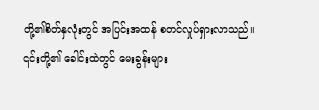တို့၏စိတ်နှလုံးတွင် အပြင်းအထန် စတင်လှုပ်ရှားလာသည်။ ၎င်းတို့၏ ခေါင်းထဲတွင် မေးခွန်းများ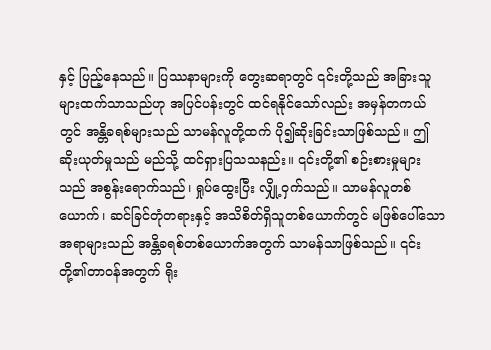နှင့် ပြည့်နေသည်။ ပြဿနာများကို တွေးဆရာတွင် ၎င်းတို့သည် အခြားသူများထက်သာသည်ဟု အပြင်ပန်းတွင် ထင်ရနိုင်သော်လည်း အမှန်တကယ်တွင် အန္တိခရစ်များသည် သာမန်လူတို့ထက် ပို၍ဆိုးခြင်းသာဖြစ်သည်။ ဤဆိုးယုတ်မှုသည် မည်သို့ ထင်ရှားပြသသနည်း။ ၎င်းတို့၏ စဉ်းစားမှုများသည် အစွန်းရောက်သည်၊ ရှုပ်ထွေးပြီး လျှို့ဝှက်သည်။ သာမန်လူတစ်ယောက်၊ ဆင်ခြင်တုံတရားနှင့် အသိစိတ်ရှိသူတစ်ယောက်တွင် မဖြစ်ပေါ်သော အရာများသည် အန္တိခရစ်တစ်ယောက်အတွက် သာမန်သာဖြစ်သည်။ ၎င်းတို့၏တာဝန်အတွက် ရိုး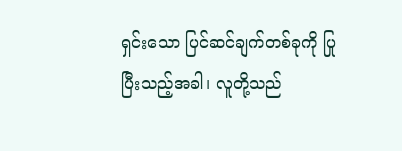ရှင်းသော ပြင်ဆင်ချက်တစ်ခုကို ပြုပြီးသည့်အခါ၊ လူတို့သည်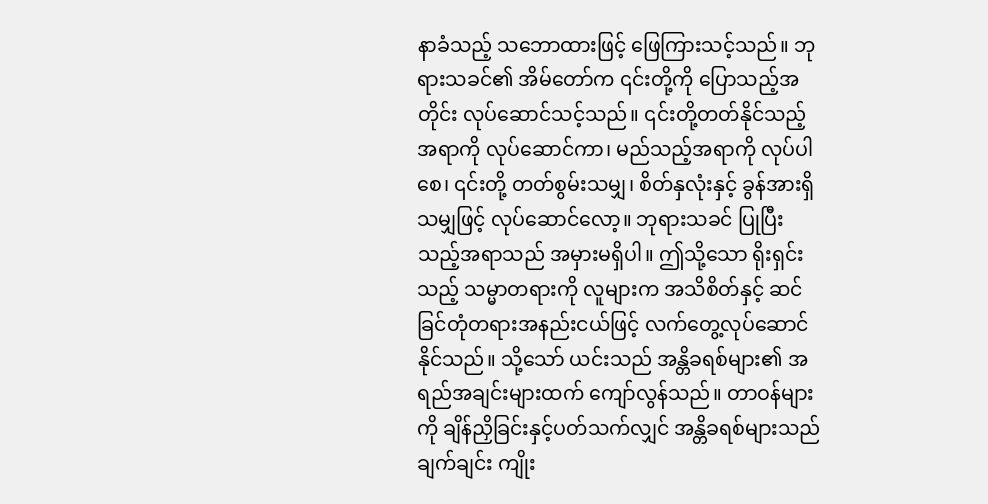နာခံသည့် သဘောထားဖြင့် ဖြေကြားသင့်သည်။ ဘုရားသခင်၏ အိမ်တော်က ၎င်းတို့ကို ပြောသည့်အတိုင်း လုပ်ဆောင်သင့်သည်။ ၎င်းတို့တတ်နိုင်သည့်အရာကို လုပ်ဆောင်ကာ၊ မည်သည့်အရာကို လုပ်ပါစေ၊ ၎င်းတို့ တတ်စွမ်းသမျှ၊ စိတ်နှလုံးနှင့် ခွန်အားရှိသမျှဖြင့် လုပ်ဆောင်လော့။ ဘုရားသခင် ပြုပြီးသည့်အရာသည် အမှားမရှိပါ။ ဤသို့သော ရိုးရှင်းသည့် သမ္မာတရားကို လူများက အသိစိတ်နှင့် ဆင်ခြင်တုံတရားအနည်းငယ်ဖြင့် လက်တွေ့လုပ်ဆောင်နိုင်သည်။ သို့သော် ယင်းသည် အန္တိခရစ်များ၏ အရည်အချင်းများထက် ကျော်လွန်သည်။ တာဝန်များကို ချိန်ညှိခြင်းနှင့်ပတ်သက်လျှင် အန္တိခရစ်များသည် ချက်ချင်း ကျိုး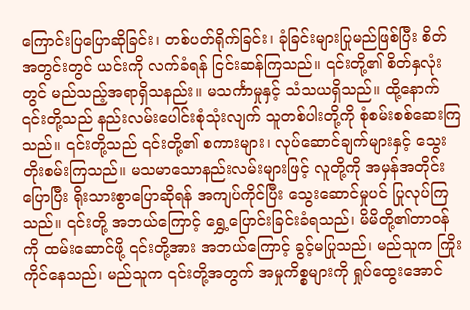ကြောင်းပြပြောဆိုခြင်း၊ တစ်ပတ်ရိုက်ခြင်း၊ ခုံခြင်းများပြုမည်ဖြစ်ပြီး စိတ်အတွင်းတွင် ယင်းကို လက်ခံရန် ငြင်းဆန်ကြသည်။ ၎င်းတို့၏ စိတ်နှလုံးတွင် မည်သည့်အရာရှိသနည်း။ မသင်္ကာမှုနှင့် သံသယရှိသည်။ ထို့နောက် ၎င်းတို့သည် နည်းလမ်းပေါင်းစုံသုံးလျက် သူတစ်ပါးတို့ကို စုံစမ်းစစ်ဆေးကြသည်။ ၎င်းတို့သည် ၎င်းတို့၏ စကားများ၊ လုပ်ဆောင်ချက်များနှင့် သွေးတိုးစမ်းကြသည်။ မသမာသောနည်းလမ်းများဖြင့် လူတို့ကို အမှန်အတိုင်းပြောပြီး ရိုးသားစွာပြောဆိုရန် အကျပ်ကိုင်ပြီး သွေးဆောင်မှုပင် ပြုလုပ်ကြသည်။ ၎င်းတို့ အဘယ်ကြောင့် ရွှေ့ပြောင်းခြင်းခံရသည်၊ မိမိတို့၏တာဝန်ကို ထမ်းဆောင်ဖို့ ၎င်းတို့အား အဘယ်ကြောင့် ခွင့်မပြုသည်၊ မည်သူက ကြိုးကိုင်နေသည်၊ မည်သူက ၎င်းတို့အတွက် အမှုကိစ္စများကို ရှုပ်ထွေးအောင်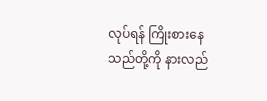လုပ်ရန် ကြိုးစားနေသည်တို့ကို နားလည်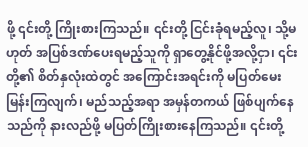ဖို့ ၎င်းတို့ ကြိုးစားကြသည်။ ၎င်းတို့ ငြင်းခုံရမည့်လူ၊ သို့မဟုတ် အပြစ်ဒဏ်ပေးရမည့်သူကို ရှာတွေ့နိုင်ဖို့အလို့ငှာ၊ ၎င်းတို့၏ စိတ်နှလုံးထဲတွင် အကြောင်းအရင်းကို မပြတ်မေးမြန်းကြလျက်၊ မည်သည့်အရာ အမှန်တကယ် ဖြစ်ပျက်နေသည်ကို နားလည်ဖို့ မပြတ်ကြိုးစားနေကြသည်။ ၎င်းတို့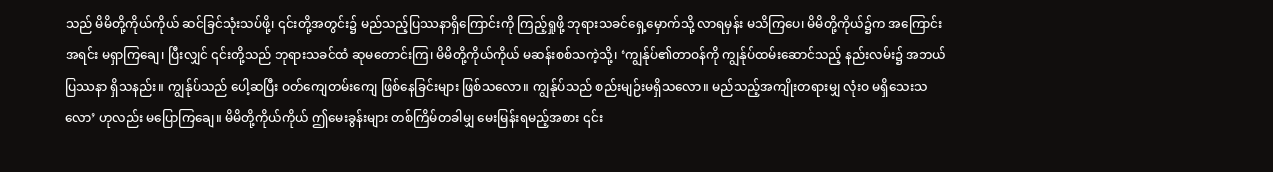သည် မိမိတို့ကိုယ်ကိုယ် ဆင်ခြင်သုံးသပ်ဖို့၊ ၎င်းတို့အတွင်း၌ မည်သည့်ပြဿနာရှိကြောင်းကို ကြည့်ရှုဖို့ ဘုရားသခင်ရှေ့မှောက်သို့ လာရမှန်း မသိကြပေ၊ မိမိတို့ကိုယ်၌က အကြောင်းအရင်း မရှာကြချေ၊ ပြီးလျှင် ၎င်းတို့သည် ဘုရားသခင်ထံ ဆုမတောင်းကြ၊ မိမိတို့ကိုယ်ကိုယ် မဆန်းစစ်သကဲ့သို့၊ ‘ကျွန်ုပ်၏တာဝန်ကို ကျွန်ုပ်ထမ်းဆောင်သည့် နည်းလမ်း၌ အဘယ်ပြဿနာ ရှိသနည်း။ ကျွန်ုပ်သည် ပေါ့ဆပြီး ဝတ်ကျေတမ်းကျေ ဖြစ်နေခြင်းများ ဖြစ်သလော။ ကျွန်ုပ်သည် စည်းမျဉ်းမရှိသလော။ မည်သည့်အကျိုးတရားမျှ လုံးဝ မရှိသေးသလော’ ဟုလည်း မပြောကြချေ။ မိမိတို့ကိုယ်ကိုယ် ဤမေးခွန်းများ တစ်ကြိမ်တခါမျှ မေးမြန်းရမည့်အစား ၎င်း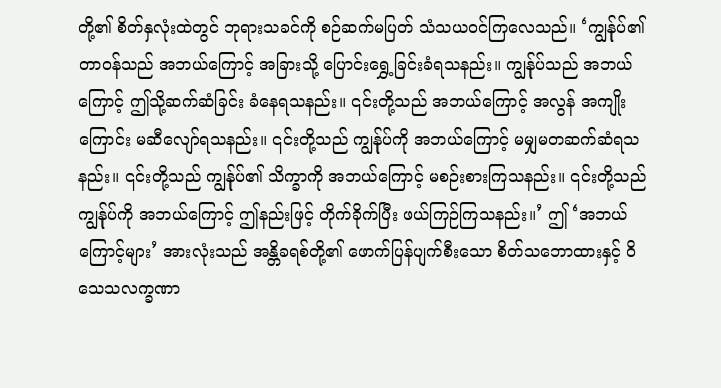တို့၏ စိတ်နှလုံးထဲတွင် ဘုရားသခင်ကို စဉ်ဆက်မပြတ် သံသယဝင်ကြလေသည်။ ‘ကျွန်ုပ်၏တာဝန်သည် အဘယ်ကြောင့် အခြားသို့ ပြောင်းရွှေ့ခြင်းခံရသနည်း။ ကျွန်ုပ်သည် အဘယ်ကြောင့် ဤသို့ဆက်ဆံခြင်း ခံနေရသနည်း။ ၎င်းတို့သည် အဘယ်ကြောင့် အလွန် အကျိုးကြောင်း မဆီလျော်ရသနည်း။ ၎င်းတို့သည် ကျွန်ုပ်ကို အဘယ်ကြောင့် မမျှမတဆက်ဆံရသနည်း။ ၎င်းတို့သည် ကျွန်ုပ်၏ သိက္ခာကို အဘယ်ကြောင့် မစဉ်းစားကြသနည်း။ ၎င်းတို့သည် ကျွန်ုပ်ကို အဘယ်ကြောင့် ဤနည်းဖြင့် တိုက်ခိုက်ပြီး ဖယ်ကြဉ်ကြသနည်း။’ ဤ ‘အဘယ်ကြောင့်များ’ အားလုံးသည် အန္တိခရစ်တို့၏ ဖောက်ပြန်ပျက်စီးသော စိတ်သဘောထားနှင့် ဝိသေသလက္ခဏာ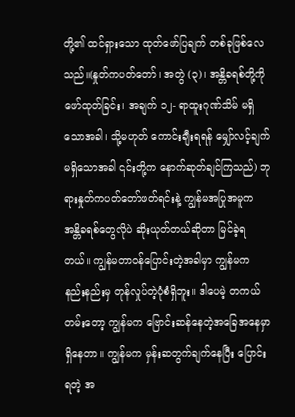တို့၏ ထင်ရှားသော ထုတ်ဖော်ပြချက် တစ်ခုဖြစ်လေသည်။(နှုတ်ကပတ်တော်၊ အတွဲ (၃)၊ အန္တိခရစ်တို့ကို ဖော်ထုတ်ခြင်း၊ အချက် ၁၂- ရာထူးဂုဏ်သိမ် မရှိသောအခါ၊ သို့မဟုတ် ကောင်းချီးရရန် မျှော်လင့်ချက်မရှိသောအခါ ၎င်းတို့က နောက်ဆုတ်ချင်ကြသည်) ဘုရားနှုတ်ကပတ်တော်ဖတ်ရင်းနဲ့ ကျွန်မအပြုအမူက အန္တိခရစ်တွေလိုပဲ ဆိုးယုတ်တယ်ဆိုတာ မြင်ခဲ့ရတယ်။ ကျွန်မတာဝန်ပြောင်းတဲ့အခါမှာ ကျွန်မက နည်းနည်းမှ တုန်လှုပ်တဲ့ပုံစံရှိဘူး။ ဒါပေမဲ့ တကယ်တမ်းတော့ ကျွန်မက ဗြောင်းဆန်နေတဲ့အခြေအနေမှာရှိနေတာ။ ကျွန်မက မှန်းဆတွက်ချက်နေပြီး ပြောင်းရတဲ့ အ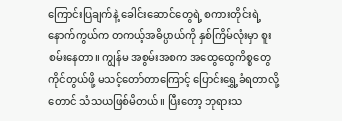ကြောင်းပြချက်နဲ့ ခေါင်းဆောင်တွေရဲ့ စကားတိုင်းရဲ့ နောက်ကွယ်က တကယ့်အဓိပ္ပာယ်ကို နှစ်ကြိမ်လုံးမှာ စူးစမ်းနေတာ။ ကျွန်မ အစွမ်းအစက အထွေထွေကိစ္စတွေကိုင်တွယ်ဖို့ မသင့်တော်တာကြောင့် ပြောင်းရွှေ့ခံရတာလို့တောင် သံသယဖြစ်မိတယ်။ ပြီးတော့ ဘုရားသ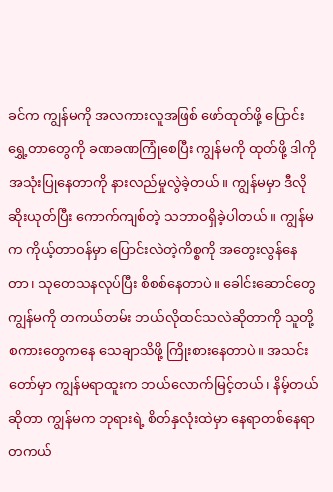ခင်က ကျွန်မကို အလကားလူအဖြစ် ဖော်ထုတ်ဖို့ ပြောင်းရွှေ့တာတွေကို ခဏခဏကြုံစေပြီး ကျွန်မကို ထုတ်ဖို့ ဒါကို အသုံးပြုနေတာကို နားလည်မှုလွဲခဲ့တယ်။ ကျွန်မမှာ ဒီလို ဆိုးယုတ်ပြီး ကောက်ကျစ်တဲ့ သဘာဝရှိခဲ့ပါတယ်။ ကျွန်မက ကိုယ့်တာဝန်မှာ ပြောင်းလဲတဲ့ကိစ္စကို အတွေးလွန်နေတာ၊ သုတေသနလုပ်ပြီး စိစစ်နေတာပဲ။ ခေါင်းဆောင်တွေ ကျွန်မကို တကယ်တမ်း ဘယ်လိုထင်သလဲဆိုတာကို သူတို့စကားတွေကနေ သေချာသိဖို့ ကြိုးစားနေတာပဲ။ အသင်းတော်မှာ ကျွန်မရာထူးက ဘယ်လောက်မြင့်တယ်၊ နိမ့်တယ်ဆိုတာ ကျွန်မက ဘုရားရဲ့ စိတ်နှလုံးထဲမှာ နေရာတစ်နေရာ တကယ်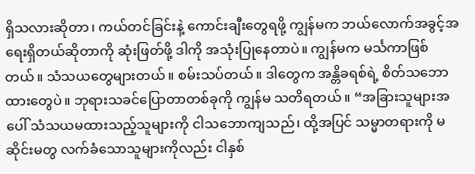ရှိသလားဆိုတာ၊ ကယ်တင်ခြင်းနဲ့ ကောင်းချီးတွေရဖို့ ကျွန်မက ဘယ်လောက်အခွင့်အရေးရှိတယ်ဆိုတာကို ဆုံးဖြတ်ဖို့ ဒါကို အသုံးပြုနေတာပဲ။ ကျွန်မက မင်္သကာဖြစ်တယ်။ သံသယတွေများတယ်။ စမ်းသပ်တယ်။ ဒါတွေက အန္တိခရစ်ရဲ့ စိတ်သဘောထားတွေပဲ။ ဘုရားသခင်ပြောတာတစ်ခုကို ကျွန်မ သတိရတယ်။ “အခြားသူများအပေါ် သံသယမထားသည့်သူများကို ငါသဘောကျသည်၊ ထို့အပြင် သမ္မာတရားကို မဆိုင်းမတွ လက်ခံသောသူများကိုလည်း ငါနှစ်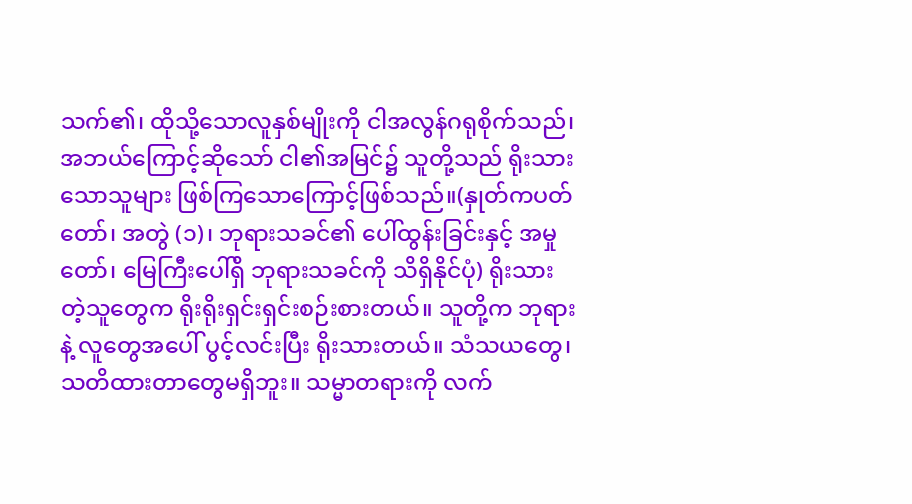သက်၏၊ ထိုသို့သောလူနှစ်မျိုးကို ငါအလွန်ဂရုစိုက်သည်၊ အဘယ်ကြောင့်ဆိုသော် ငါ၏အမြင်၌ သူတို့သည် ရိုးသားသောသူများ ဖြစ်ကြသောကြောင့်ဖြစ်သည်။(နှုတ်ကပတ်တော်၊ အတွဲ (၁)၊ ဘုရားသခင်၏ ပေါ်ထွန်းခြင်းနှင့် အမှုတော်၊ မြေကြီးပေါ်ရှိ ဘုရားသခင်ကို သိရှိနိုင်ပုံ) ရိုးသားတဲ့သူတွေက ရိုးရိုးရှင်းရှင်းစဉ်းစားတယ်။ သူတို့က ဘုရားနဲ့ လူတွေအပေါ် ပွင့်လင်းပြီး ရိုးသားတယ်။ သံသယတွေ၊ သတိထားတာတွေမရှိဘူး။ သမ္မာတရားကို လက်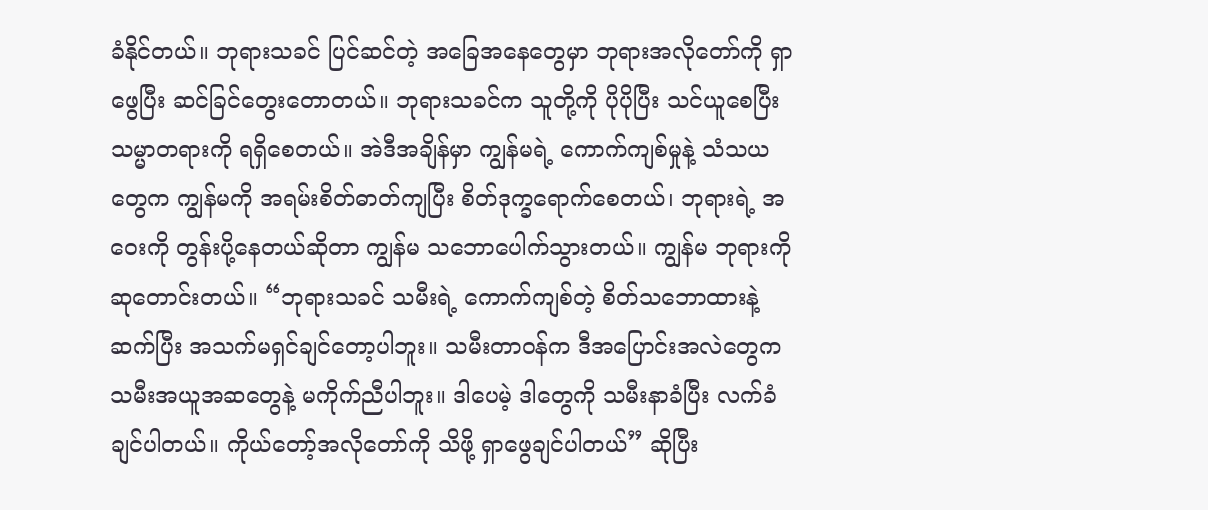ခံနိုင်တယ်။ ဘုရားသခင် ပြင်ဆင်တဲ့ အခြေအနေတွေမှာ ဘုရားအလိုတော်ကို ရှာဖွေပြီး ဆင်ခြင်တွေးတောတယ်။ ဘုရားသခင်က သူတို့ကို ပိုပိုပြီး သင်ယူစေပြီး သမ္မာတရားကို ရရှိစေတယ်။ အဲဒီအချိန်မှာ ကျွန်မရဲ့ ကောက်ကျစ်မှုနဲ့ သံသယတွေက ကျွန်မကို အရမ်းစိတ်ဓာတ်ကျပြီး စိတ်ဒုက္ခရောက်စေတယ်၊ ဘုရားရဲ့ အဝေးကို တွန်းပို့နေတယ်ဆိုတာ ကျွန်မ သဘောပေါက်သွားတယ်။ ကျွန်မ ဘုရားကို ဆုတောင်းတယ်။ “ဘုရားသခင် သမီးရဲ့ ကောက်ကျစ်တဲ့ စိတ်သဘောထားနဲ့ ဆက်ပြီး အသက်မရှင်ချင်တော့ပါဘူး။ သမီးတာဝန်က ဒီအပြောင်းအလဲတွေက သမီးအယူအဆတွေနဲ့ မကိုက်ညီပါဘူး။ ဒါပေမဲ့ ဒါတွေကို သမီးနာခံပြီး လက်ခံချင်ပါတယ်။ ကိုယ်တော့်အလိုတော်ကို သိဖို့ ရှာဖွေချင်ပါတယ်” ဆိုပြီး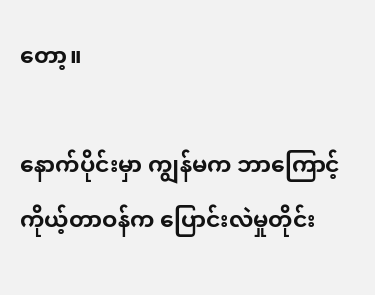တော့။

နောက်ပိုင်းမှာ ကျွန်မက ဘာကြောင့် ကိုယ့်တာဝန်က ပြောင်းလဲမှုတိုင်း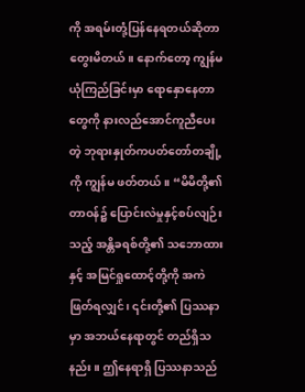ကို အရမ်းတုံ့ပြန်နေရတယ်ဆိုတာ တွေးမိတယ်။ နောက်တော့ ကျွန်မယုံကြည်ခြင်းမှာ ရောနှောနေတာတွေကို နားလည်အောင်ကူညီပေးတဲ့ ဘုရားနှုတ်ကပတ်တော်တချို့ကို ကျွန်မ ဖတ်တယ်။ “မိမိတို့၏တာဝန်၌ ပြောင်းလဲမှုနှင့်စပ်လျဉ်းသည့် အန္တိခရစ်တို့၏ သဘောထားနှင့် အမြင်ရှုထောင့်တို့ကို အကဲဖြတ်ရလျှင်၊ ၎င်းတို့၏ ပြဿနာမှာ အဘယ်နေရာတွင် တည်ရှိသနည်း။ ဤနေရာရှိ ပြဿနာသည်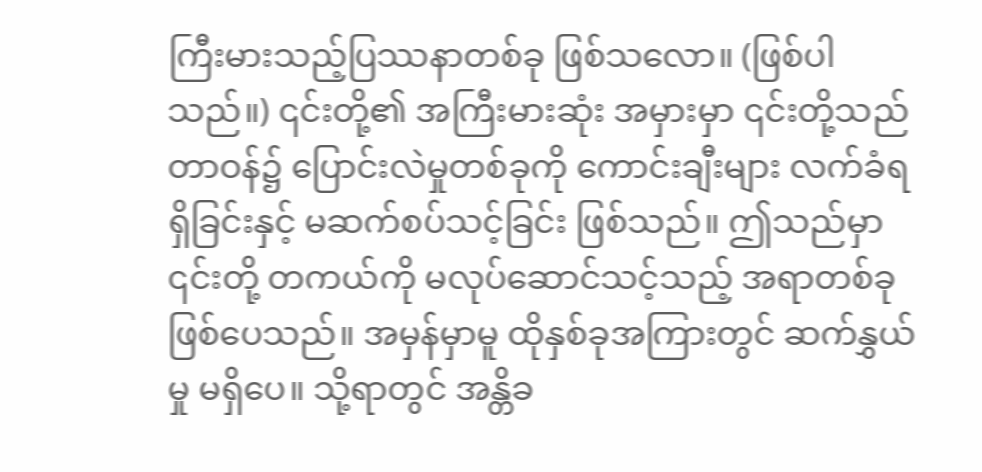ကြီးမားသည့်ပြဿနာတစ်ခု ဖြစ်သလော။ (ဖြစ်ပါသည်။) ၎င်းတို့၏ အကြီးမားဆုံး အမှားမှာ ၎င်းတို့သည် တာဝန်၌ ပြောင်းလဲမှုတစ်ခုကို ကောင်းချီးများ လက်ခံရရှိခြင်းနှင့် မဆက်စပ်သင့်ခြင်း ဖြစ်သည်။ ဤသည်မှာ ၎င်းတို့ တကယ်ကို မလုပ်ဆောင်သင့်သည့် အရာတစ်ခု ဖြစ်ပေသည်။ အမှန်မှာမူ ထိုနှစ်ခုအကြားတွင် ဆက်နွှယ်မှု မရှိပေ။ သို့ရာတွင် အန္တိခ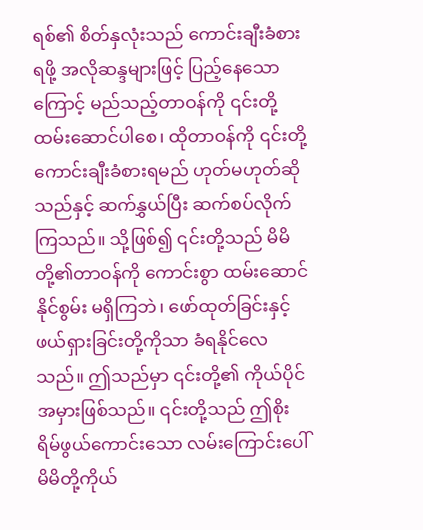ရစ်၏ စိတ်နှလုံးသည် ကောင်းချီးခံစားရဖို့ အလိုဆန္ဒများဖြင့် ပြည့်နေသောကြောင့် မည်သည့်တာဝန်ကို ၎င်းတို့ ထမ်းဆောင်ပါစေ၊ ထိုတာဝန်ကို ၎င်းတို့ ကောင်းချီးခံစားရမည် ဟုတ်မဟုတ်ဆိုသည်နှင့် ဆက်နွှယ်ပြီး ဆက်စပ်လိုက်ကြသည်။ သို့ဖြစ်၍ ၎င်းတို့သည် မိမိတို့၏တာဝန်ကို ကောင်းစွာ ထမ်းဆောင်နိုင်စွမ်း မရှိကြဘဲ၊ ဖော်ထုတ်ခြင်းနှင့် ဖယ်ရှားခြင်းတို့ကိုသာ ခံရနိုင်လေသည်။ ဤသည်မှာ ၎င်းတို့၏ ကိုယ်ပိုင် အမှားဖြစ်သည်။ ၎င်းတို့သည် ဤစိုးရိမ်ဖွယ်ကောင်းသော လမ်းကြောင်းပေါ် မိမိတို့ကိုယ်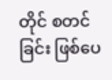တိုင် စတင်ခြင်း ဖြစ်ပေ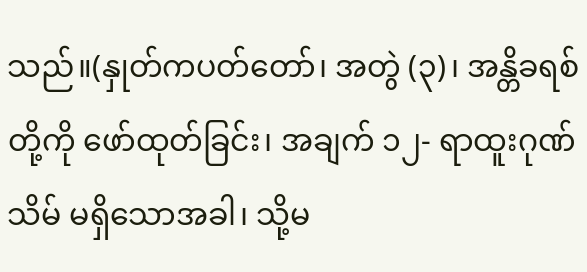သည်။(နှုတ်ကပတ်တော်၊ အတွဲ (၃)၊ အန္တိခရစ်တို့ကို ဖော်ထုတ်ခြင်း၊ အချက် ၁၂- ရာထူးဂုဏ်သိမ် မရှိသောအခါ၊ သို့မ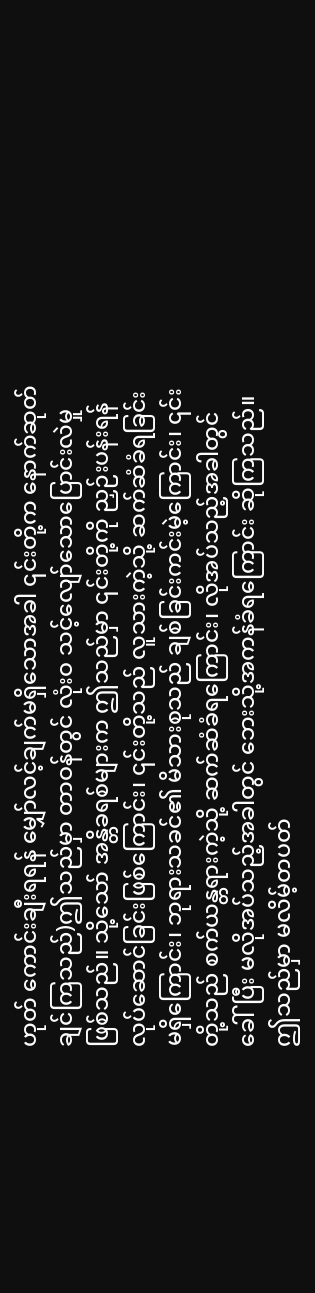ဟုတ် ကောင်းချီးရရန် မျှော်လင့်ချက်မရှိသောအခါ ၎င်းတို့က နောက်ဆုတ်ချင်ကြသည်)ဤသည်မှာ တာဝန်တွင် လုံးဝ သင့်လျော်သောပြောင်းလဲမှုဖြစ်သည်။ သို့သော် အန္တိခရစ်များက ဤသည်မှာ ၎င်းတို့ကို ညှဉ်းပန်းရန် လုပ်ဆောင်ခြင်းဖြစ်ကြောင်း၊ ၎င်းတို့သည် လူသားကဲ့သို့ ဆက်ဆံခံရခြင်းမရှိကြောင်း၊ ဘုရားသခင်၏ မိသားစုသည် ချစ်ခြင်းကင်းမဲ့ကြောင်း၊ ၎င်းတို့သည် စက်ယန္တရားကဲ့သို့ ဆက်ဆံခံရကြောင်း၊ လိုအပ်သည့်အခါတွင် ခေါ်ပြီး မလိုအပ်သည့်အခါတွင် ဘေးသို့အကန်ခံရကြောင်း ဆိုကြသည်။ ဤသည်မှာ မလိမ့်တပတ်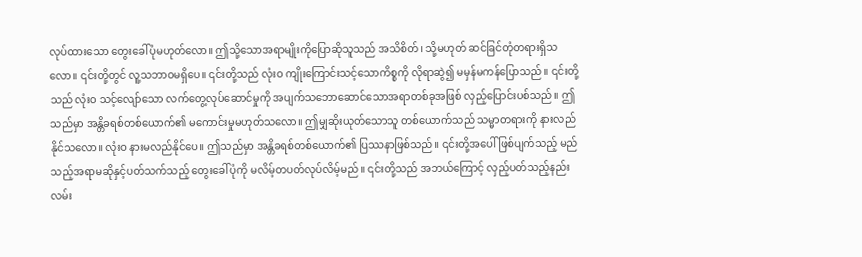လုပ်ထားသော တွေးခေါ်ပုံမဟုတ်လော။ ဤသို့သောအရာမျိုးကိုပြောဆိုသူသည် အသိစိတ်၊ သို့မဟုတ် ဆင်ခြင်တုံတရားရှိသလော။ ၎င်းတို့တွင် လူ့သဘာဝမရှိပေ။ ၎င်းတို့သည် လုံးဝ ကျိုးကြောင်းသင့်သောကိစ္စကို လိုရာဆွဲ၍ မမှန်မကန်ပြောသည်။ ၎င်းတို့သည် လုံးဝ သင့်လျော်သော လက်တွေ့လုပ်ဆောင်မှုကို အပျက်သဘောဆောင်သောအရာတစ်ခုအဖြစ် လှည့်ပြောင်းပစ်သည်။ ဤသည်မှာ အန္တိခရစ်တစ်ယောက်၏ မကောင်းမှုမဟုတ်သလော။ ဤမျှဆိုးယုတ်သောသူ တစ်ယောက်သည် သမ္မာတရားကို နားလည်နိုင်သလော။ လုံးဝ နားမလည်နိုင်ပေ။ ဤသည်မှာ အန္တိခရစ်တစ်ယောက်၏ ပြဿနာဖြစ်သည်။ ၎င်းတို့အပေါ် ဖြစ်ပျက်သည့် မည်သည့်အရာမဆိုနှင့်ပတ်သက်သည့် တွေးခေါ်ပုံကို မလိမ့်တပတ်လုပ်လိမ့်မည်။ ၎င်းတို့သည် အဘယ်ကြောင့် လှည့်ပတ်သည့်နည်းလမ်း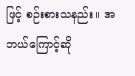ဖြင့် စဉ်းစားသနည်း။ အဘယ်ကြောင့်ဆို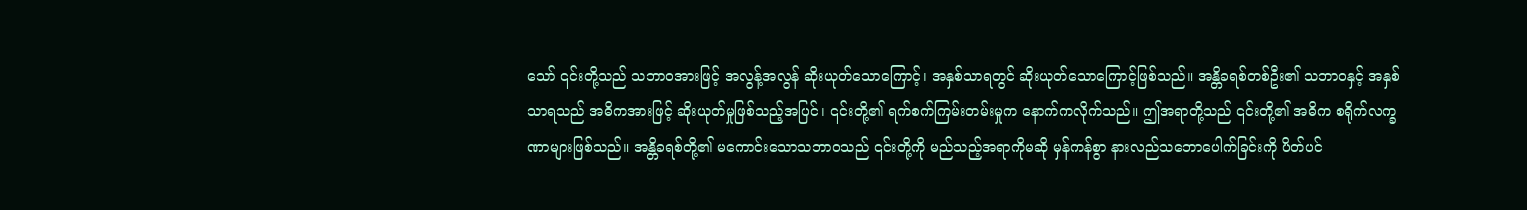သော် ၎င်းတို့သည် သဘာဝအားဖြင့် အလွန့်အလွန် ဆိုးယုတ်သောကြောင့်၊ အနှစ်သာရတွင် ဆိုးယုတ်သောကြောင့်ဖြစ်သည်။ အန္တိခရစ်တစ်ဦး၏ သဘာဝနှင့် အနှစ်သာရသည် အဓိကအားဖြင့် ဆိုးယုတ်မှုဖြစ်သည့်အပြင်၊ ၎င်းတို့၏ ရက်စက်ကြမ်းတမ်းမှုက နောက်ကလိုက်သည်။ ဤအရာတို့သည် ၎င်းတို့၏ အဓိက စရိုက်လက္ခဏာများဖြစ်သည်။ အန္တိခရစ်တို့၏ မကောင်းသောသဘာဝသည် ၎င်းတို့ကို မည်သည့်အရာကိုမဆို မှန်ကန်စွာ နားလည်သဘောပေါက်ခြင်းကို ပိတ်ပင်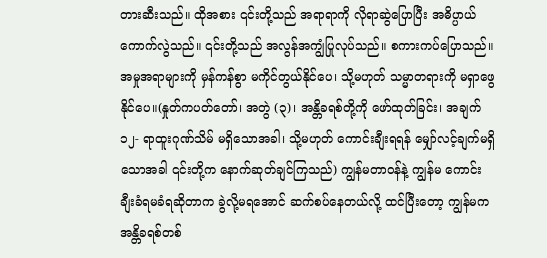တားဆီးသည်။ ထိုအစား ၎င်းတို့သည် အရာရာကို လိုရာဆွဲပြောပြီး အဓိပ္ပာယ်ကောက်လွဲသည်။ ၎င်းတို့သည် အလွန်အကျွံပြုလုပ်သည်။ စကားကပ်ပြောသည်။ အမှုအရာများကို မှန်ကန်စွာ မကိုင်တွယ်နိုင်ပေ၊ သို့မဟုတ် သမ္မာတရားကို မရှာဖွေနိုင်ပေ။(နှုတ်ကပတ်တော်၊ အတွဲ (၃)၊ အန္တိခရစ်တို့ကို ဖော်ထုတ်ခြင်း၊ အချက် ၁၂- ရာထူးဂုဏ်သိမ် မရှိသောအခါ၊ သို့မဟုတ် ကောင်းချီးရရန် မျှော်လင့်ချက်မရှိသောအခါ ၎င်းတို့က နောက်ဆုတ်ချင်ကြသည်) ကျွန်မတာဝန်နဲ့ ကျွန်မ ကောင်းချီးခံရမခံရဆိုတာက ခွဲလို့မရအောင် ဆက်စပ်နေတယ်လို့ ထင်ပြီးတော့ ကျွန်မက အန္တိခရစ်တစ်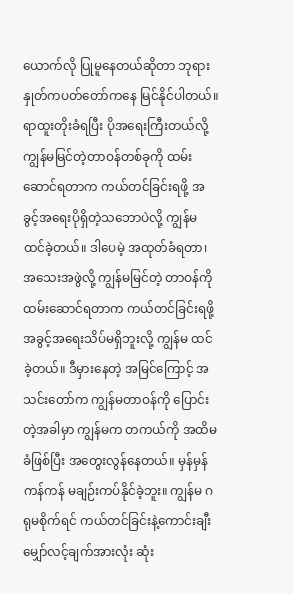ယောက်လို ပြုမူနေတယ်ဆိုတာ ဘုရားနှုတ်ကပတ်တော်ကနေ မြင်နိုင်ပါတယ်။ ရာထူးတိုးခံရပြီး ပိုအရေးကြီးတယ်လို့ ကျွန်မမြင်တဲ့တာဝန်တစ်ခုကို ထမ်းဆောင်ရတာက ကယ်တင်ခြင်းရဖို့ အခွင့်အရေးပိုရှိတဲ့သဘောပဲလို့ ကျွန်မ ထင်ခဲ့တယ်။ ဒါပေမဲ့ အထုတ်ခံရတာ၊ အသေးအဖွဲလို့ ကျွန်မမြင်တဲ့ တာဝန်ကိုထမ်းဆောင်ရတာက ကယ်တင်ခြင်းရဖို့ အခွင့်အရေးသိပ်မရှိဘူးလို့ ကျွန်မ ထင်ခဲ့တယ်။ ဒီမှားနေတဲ့ အမြင်ကြောင့် အသင်းတော်က ကျွန်မတာဝန်ကို ပြောင်းတဲ့အခါမှာ ကျွန်မက တကယ်ကို အထိမခံဖြစ်ပြီး အတွေးလွန်နေတယ်။ မှန်မှန်ကန်ကန် မချဉ်းကပ်နိုင်ခဲ့ဘူး။ ကျွန်မ ဂရုမစိုက်ရင် ကယ်တင်ခြင်းနဲ့ကောင်းချီးမျှော်လင့်ချက်အားလုံး ဆုံး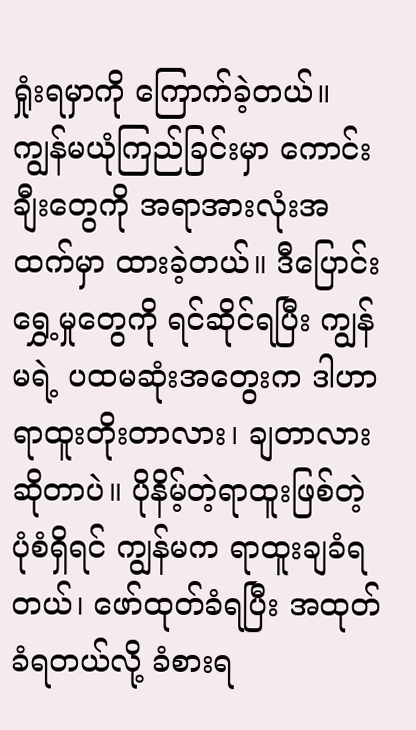ရှုံးရမှာကို ကြောက်ခဲ့တယ်။ ကျွန်မယုံကြည်ခြင်းမှာ ကောင်းချီးတွေကို အရာအားလုံးအထက်မှာ ထားခဲ့တယ်။ ဒီပြောင်းရွှေ့မှုတွေကို ရင်ဆိုင်ရပြီး ကျွန်မရဲ့ ပထမဆုံးအတွေးက ဒါဟာရာထူးတိုးတာလား၊ ချတာလားဆိုတာပဲ။ ပိုနိမ့်တဲ့ရာထူးဖြစ်တဲ့ပုံစံရှိရင် ကျွန်မက ရာထူးချခံရတယ်၊ ဖော်ထုတ်ခံရပြီး အထုတ်ခံရတယ်လို့ ခံစားရ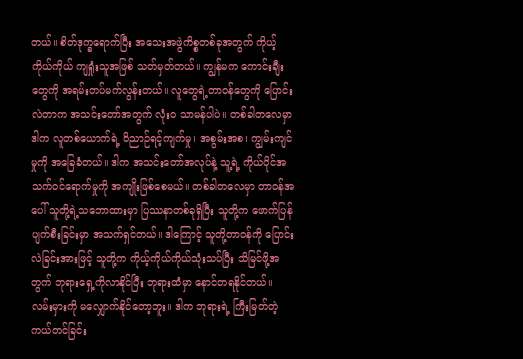တယ်။ စိတ်ဒုက္ခရောက်ပြီး အသေးအဖွဲကိစ္စတစ်ခုအတွက် ကိုယ့်ကိုယ်ကိုယ် ကျရှုံးသူအဖြစ် သတ်မှတ်တယ်။ ကျွန်မက ကောင်းချီးတွေကို အရမ်းတပ်မက်လွန်းတယ်။ လူတွေရဲ့တာဝန်တွေကို ပြောင်းလဲတာက အသင်းတော်အတွက် လုံးဝ သာမန်ပါပဲ။ တစ်ခါတလေမှာ ဒါက လူတစ်ယောက်ရဲ့ ဝိညာဉ်ရင့်ကျက်မှု၊ အစွမ်းအစ၊ ကျွမ်းကျင်မှုကို အခြေခံတယ်။ ဒါက အသင်းတော်အလုပ်နဲ့ သူ့ရဲ့ ကိုယ်ပိုင်အသက်ဝင်ရောက်မှုကို အကျိုးဖြစ်စေမယ်။ တစ်ခါတလေမှာ တာဝန်အပေါ် သူတို့ရဲ့သဘောထားမှာ ပြဿနာတစ်ခုရှိပြီး သူတို့က ဖောက်ပြန်ပျက်စီးခြင်းမှာ အသက်ရှင်တယ်။ ဒါကြောင့် သူတို့တာဝန်ကို ပြောင်းလဲခြင်းအားဖြင့် သူတို့က ကိုယ့်ကိုယ်ကိုယ်သုံးသပ်ပြီး သိမြင်ဖို့အတွက် ဘုရားရှေ့ကိုလာနိုင်ပြီး ဘုရားထံမှာ နောင်တရနိုင်တယ်။ လမ်းမှားကို မလျှောက်နိုင်တော့ဘူး။ ဒါက ဘုရားရဲ့ ကြီးမြတ်တဲ့ ကယ်တင်ခြင်း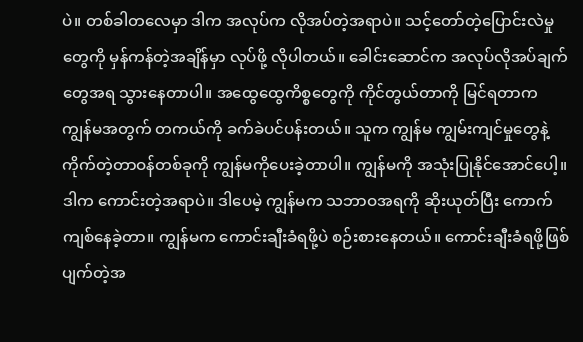ပဲ။ တစ်ခါတလေမှာ ဒါက အလုပ်က လိုအပ်တဲ့အရာပဲ။ သင့်တော်တဲ့ပြောင်းလဲမှုတွေကို မှန်ကန်တဲ့အချိန်မှာ လုပ်ဖို့ လိုပါတယ်။ ခေါင်းဆောင်က အလုပ်လိုအပ်ချက်တွေအရ သွားနေတာပါ။ အထွေထွေကိစ္စတွေကို ကိုင်တွယ်တာကို မြင်ရတာက ကျွန်မအတွက် တကယ်ကို ခက်ခဲပင်ပန်းတယ်။ သူက ကျွန်မ ကျွမ်းကျင်မှုတွေနဲ့ ကိုက်တဲ့တာဝန်တစ်ခုကို ကျွန်မကိုပေးခဲ့တာပါ။ ကျွန်မကို အသုံးပြုနိုင်အောင်ပေါ့။ ဒါက ကောင်းတဲ့အရာပဲ။ ဒါပေမဲ့ ကျွန်မက သဘာဝအရကို ဆိုးယုတ်ပြီး ကောက်ကျစ်နေခဲ့တာ။ ကျွန်မက ကောင်းချီးခံရဖို့ပဲ စဉ်းစားနေတယ်။ ကောင်းချီးခံရဖို့ဖြစ်ပျက်တဲ့အ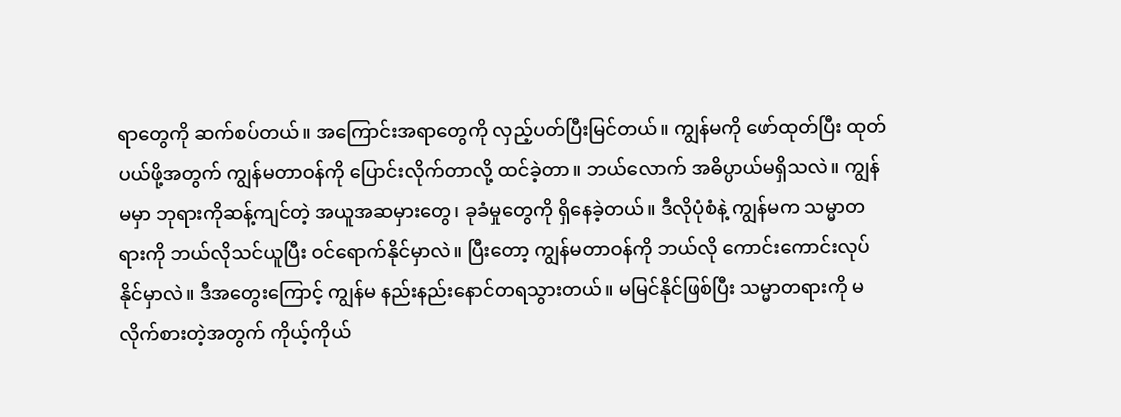ရာတွေကို ဆက်စပ်တယ်။ အကြောင်းအရာတွေကို လှည့်ပတ်ပြီးမြင်တယ်။ ကျွန်မကို ဖော်ထုတ်ပြီး ထုတ်ပယ်ဖို့အတွက် ကျွန်မတာဝန်ကို ပြောင်းလိုက်တာလို့ ထင်ခဲ့တာ။ ဘယ်လောက် အဓိပ္ပာယ်မရှိသလဲ။ ကျွန်မမှာ ဘုရားကိုဆန့်ကျင်တဲ့ အယူအဆမှားတွေ၊ ခုခံမှုတွေကို ရှိနေခဲ့တယ်။ ဒီလိုပုံစံနဲ့ ကျွန်မက သမ္မာတရားကို ဘယ်လိုသင်ယူပြီး ဝင်ရောက်နိုင်မှာလဲ။ ပြီးတော့ ကျွန်မတာဝန်ကို ဘယ်လို ကောင်းကောင်းလုပ်နိုင်မှာလဲ။ ဒီအတွေးကြောင့် ကျွန်မ နည်းနည်းနောင်တရသွားတယ်။ မမြင်နိုင်ဖြစ်ပြီး သမ္မာတရားကို မလိုက်စားတဲ့အတွက် ကိုယ့်ကိုယ်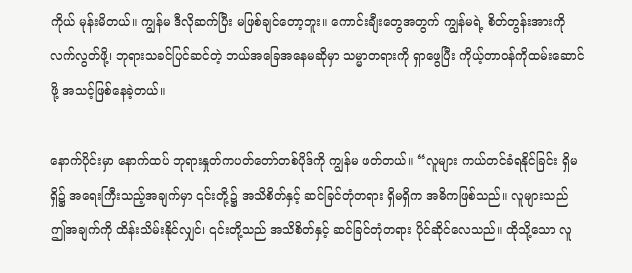ကိုယ် မုန်းမိတယ်။ ကျွန်မ ဒီလိုဆက်ပြီး မဖြစ်ချင်တော့ဘူး။ ကောင်းချီးတွေအတွက် ကျွန်မရဲ့ စိတ်တွန်းအားကို လက်လွတ်ဖို့၊ ဘုရားသခင်ပြင်ဆင်တဲ့ ဘယ်အခြေအနေမဆိုမှာ သမ္မာတရားကို ရှာဖွေပြီး ကိုယ့်တာဝန်ကိုထမ်းဆောင်ဖို့ အသင့်ဖြစ်နေခဲ့တယ်။

နောက်ပိုင်းမှာ နောက်ထပ် ဘုရားနှုတ်ကပတ်တော်တစ်ပိုဒ်ကို ကျွန်မ ဖတ်တယ်။ “လူများ ကယ်တင်ခံရနိုင်ခြင်း ရှိမရှိ၌ အရေးကြီးသည့်အချက်မှာ ၎င်းတို့၌ အသိစိတ်နှင့် ဆင်ခြင်တုံတရား ရှိမရှိက အဓိကဖြစ်သည်။ လူများသည် ဤအချက်ကို ထိန်းသိမ်းနိုင်လျှင်၊ ၎င်းတို့သည် အသိစိတ်နှင့် ဆင်ခြင်တုံတရား ပိုင်ဆိုင်လေသည်။ ထိုသို့သော လူ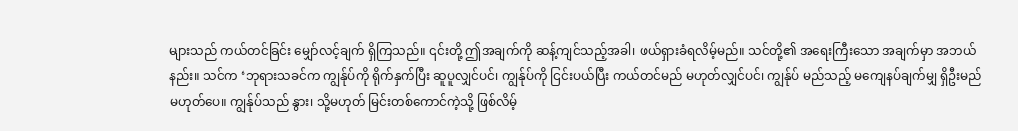များသည် ကယ်တင်ခြင်း မျှော်လင့်ချက် ရှိကြသည်။ ၎င်းတို့ ဤအချက်ကို ဆန့်ကျင်သည့်အခါ၊ ဖယ်ရှားခံရလိမ့်မည်။ သင်တို့၏ အရေးကြီးသော အချက်မှာ အဘယ်နည်း။ သင်က ‘ဘုရားသခင်က ကျွန်ုပ်ကို ရိုက်နှက်ပြီး ဆူပူလျှင်ပင်၊ ကျွန်ုပ်ကို ငြင်းပယ်ပြီး ကယ်တင်မည် မဟုတ်လျှင်ပင်၊ ကျွန်ုပ် မည်သည့် မကျေနပ်ချက်မျှ ရှိဦးမည် မဟုတ်ပေ။ ကျွန်ုပ်သည် နွား၊ သို့မဟုတ် မြင်းတစ်ကောင်ကဲ့သို့ ဖြစ်လိမ့်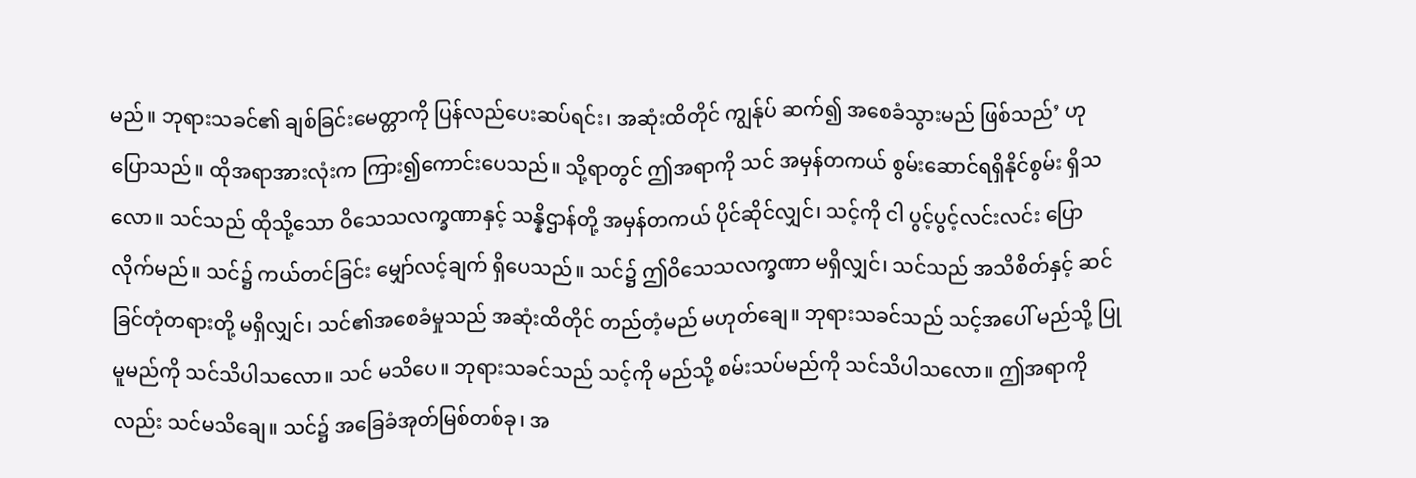မည်။ ဘုရားသခင်၏ ချစ်ခြင်းမေတ္တာကို ပြန်လည်ပေးဆပ်ရင်း၊ အဆုံးထိတိုင် ကျွန်ုပ် ဆက်၍ အစေခံသွားမည် ဖြစ်သည်’ ဟု ပြောသည်။ ထိုအရာအားလုံးက ကြား၍ကောင်းပေသည်။ သို့ရာတွင် ဤအရာကို သင် အမှန်တကယ် စွမ်းဆောင်ရရှိနိုင်စွမ်း ရှိသလော။ သင်သည် ထိုသို့သော ဝိသေသလက္ခဏာနှင့် သန္နိဌာန်တို့ အမှန်တကယ် ပိုင်ဆိုင်လျှင်၊ သင့်ကို ငါ ပွင့်ပွင့်လင်းလင်း ပြောလိုက်မည်။ သင်၌ ကယ်တင်ခြင်း မျှော်လင့်ချက် ရှိပေသည်။ သင်၌ ဤဝိသေသလက္ခဏာ မရှိလျှင်၊ သင်သည် အသိစိတ်နှင့် ဆင်ခြင်တုံတရားတို့ မရှိလျှင်၊ သင်၏အစေခံမှုသည် အဆုံးထိတိုင် တည်တံ့မည် မဟုတ်ချေ။ ဘုရားသခင်သည် သင့်အပေါ် မည်သို့ ပြုမူမည်ကို သင်သိပါသလော။ သင် မသိပေ။ ဘုရားသခင်သည် သင့်ကို မည်သို့ စမ်းသပ်မည်ကို သင်သိပါသလော။ ဤအရာကိုလည်း သင်မသိချေ။ သင်၌ အခြေခံအုတ်မြစ်တစ်ခု၊ အ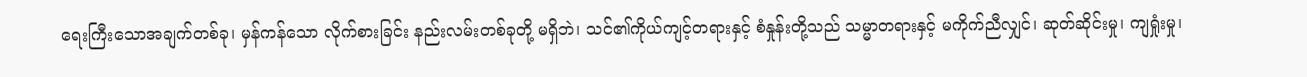ရေးကြီးသောအချက်တစ်ခု၊ မှန်ကန်သော လိုက်စားခြင်း နည်းလမ်းတစ်ခုတို့ မရှိဘဲ၊ သင်၏ကိုယ်ကျင့်တရားနှင့် စံနှုန်းတို့သည် သမ္မာတရားနှင့် မကိုက်ညီလျှင်၊ ဆုတ်ဆိုင်းမှု၊ ကျရှုံးမှု၊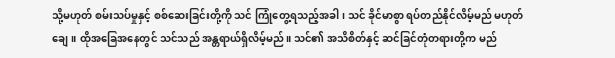သို့မဟုတ် စမ်းသပ်မှုနှင့် စစ်ဆေးခြင်းတို့ကို သင် ကြုံတွေ့ရသည့်အခါ၊ သင် ခိုင်မာစွာ ရပ်တည်နိုင်လိမ့်မည် မဟုတ်ချေ။ ထိုအခြေအနေတွင် သင်သည် အန္တရာယ်ရှိလိမ့်မည်။ သင်၏ အသိစိတ်နှင့် ဆင်ခြင်တုံတရားတို့က မည်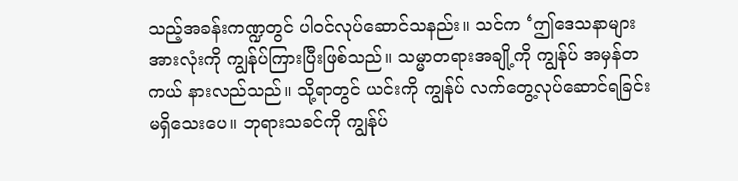သည့်အခန်းကဏ္ဍတွင် ပါဝင်လုပ်ဆောင်သနည်း။ သင်က ‘ဤဒေသနာများအားလုံးကို ကျွန်ုပ်ကြားပြီးဖြစ်သည်။ သမ္မာတရားအချို့ကို ကျွန်ုပ် အမှန်တကယ် နားလည်သည်။ သို့ရာတွင် ယင်းကို ကျွန်ုပ် လက်တွေ့လုပ်ဆောင်ရခြင်း မရှိသေးပေ။ ဘုရားသခင်ကို ကျွန်ုပ်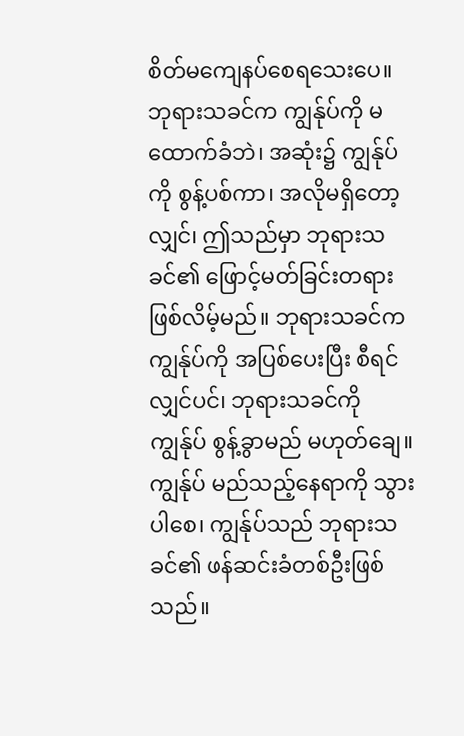စိတ်မကျေနပ်စေရသေးပေ။ ဘုရားသခင်က ကျွန်ုပ်ကို မထောက်ခံဘဲ၊ အဆုံး၌ ကျွန်ုပ်ကို စွန့်ပစ်ကာ၊ အလိုမရှိတော့လျှင်၊ ဤသည်မှာ ဘုရားသခင်၏ ဖြောင့်မတ်ခြင်းတရား ဖြစ်လိမ့်မည်။ ဘုရားသခင်က ကျွန်ုပ်ကို အပြစ်ပေးပြီး စီရင်လျှင်ပင်၊ ဘုရားသခင်ကို ကျွန်ုပ် စွန့်ခွာမည် မဟုတ်ချေ။ ကျွန်ုပ် မည်သည့်နေရာကို သွားပါစေ၊ ကျွန်ုပ်သည် ဘုရားသခင်၏ ဖန်ဆင်းခံတစ်ဦးဖြစ်သည်။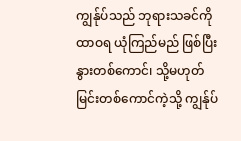ကျွန်ုပ်သည် ဘုရားသခင်ကို ထာဝရ ယုံကြည်မည် ဖြစ်ပြီး နွားတစ်ကောင်၊ သို့မဟုတ် မြင်းတစ်ကောင်ကဲ့သို့ ကျွန်ုပ်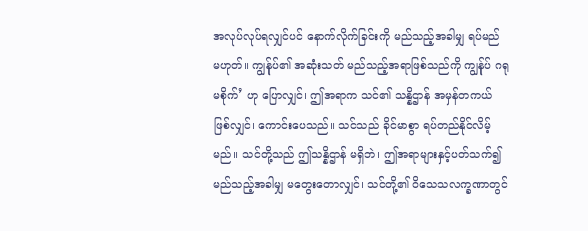အလုပ်လုပ်ရလျှင်ပင် နောက်လိုက်ခြင်းကို မည်သည့်အခါမျှ ရပ်မည် မဟုတ်။ ကျွန်ုပ်၏ အဆုံးသတ် မည်သည့်အရာဖြစ်သည်ကို ကျွန်ုပ် ဂရုမစိုက်’ ဟု ပြောလျှင်၊ ဤအရာက သင်၏ သန္နိဌာန် အမှန်တကယ် ဖြစ်လျှင်၊ ကောင်းပေသည်။ သင်သည် ခိုင်မာစွာ ရပ်တည်နိုင်လိမ့်မည်။ သင်တို့သည် ဤသန္နိဌာန် မရှိဘဲ၊ ဤအရာများနှင့်ပတ်သက်၍ မည်သည့်အခါမျှ မတွေးတောလျှင်၊ သင်တို့၏ ဝိသေသလက္ခဏာတွင်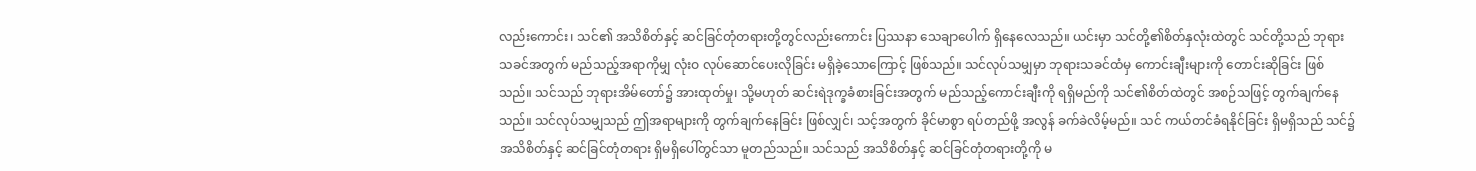လည်းကောင်း၊ သင်၏ အသိစိတ်နှင့် ဆင်ခြင်တုံတရားတို့တွင်လည်းကောင်း ပြဿနာ သေချာပေါက် ရှိနေလေသည်။ ယင်းမှာ သင်တို့၏စိတ်နှလုံးထဲတွင် သင်တို့သည် ဘုရားသခင်အတွက် မည်သည့်အရာကိုမျှ လုံးဝ လုပ်ဆောင်ပေးလိုခြင်း မရှိခဲ့သောကြောင့် ဖြစ်သည်။ သင်လုပ်သမျှမှာ ဘုရားသခင်ထံမှ ကောင်းချီးများကို တောင်းဆိုခြင်း ဖြစ်သည်။ သင်သည် ဘုရားအိမ်တော်၌ အားထုတ်မှု၊ သို့မဟုတ် ဆင်းရဲဒုက္ခခံစားခြင်းအတွက် မည်သည့်ကောင်းချီးကို ရရှိမည်ကို သင်၏စိတ်ထဲတွင် အစဉ်သဖြင့် တွက်ချက်နေသည်။ သင်လုပ်သမျှသည် ဤအရာများကို တွက်ချက်နေခြင်း ဖြစ်လျှင်၊ သင့်အတွက် ခိုင်မာစွာ ရပ်တည်ဖို့ အလွန် ခက်ခဲလိမ့်မည်။ သင် ကယ်တင်ခံရနိုင်ခြင်း ရှိမရှိသည် သင်၌ အသိစိတ်နှင့် ဆင်ခြင်တုံတရား ရှိမရှိပေါ်တွင်သာ မူတည်သည်။ သင်သည် အသိစိတ်နှင့် ဆင်ခြင်တုံတရားတို့ကို မ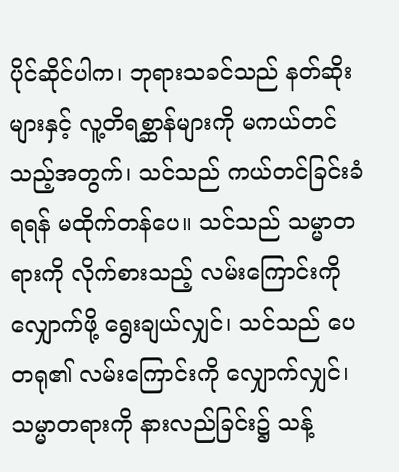ပိုင်ဆိုင်ပါက၊ ဘုရားသခင်သည် နတ်ဆိုးများနှင့် လူ့တိရစ္ဆာန်များကို မကယ်တင်သည့်အတွက်၊ သင်သည် ကယ်တင်ခြင်းခံရရန် မထိုက်တန်ပေ။ သင်သည် သမ္မာတရားကို လိုက်စားသည့် လမ်းကြောင်းကို လျှောက်ဖို့ ရွေးချယ်လျှင်၊ သင်သည် ပေတရု၏ လမ်းကြောင်းကို လျှောက်လျှင်၊ သမ္မာတရားကို နားလည်ခြင်း၌ သန့်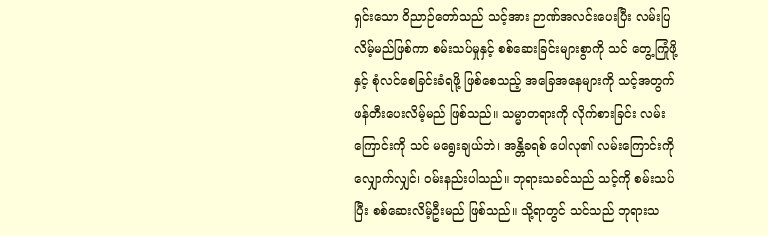ရှင်းသော ဝိညာဉ်တော်သည် သင့်အား ဉာဏ်အလင်းပေးပြီး လမ်းပြလိမ့်မည်ဖြစ်ကာ စမ်းသပ်မှုနှင့် စစ်ဆေးခြင်းများစွာကို သင် တွေ့ကြုံဖို့နှင့် စုံလင်စေခြင်းခံရဖို့ ဖြစ်စေသည့် အခြေအနေများကို သင့်အတွက် ဖန်တီးပေးလိမ့်မည် ဖြစ်သည်။ သမ္မာတရားကို လိုက်စားခြင်း လမ်းကြောင်းကို သင် မရွေးချယ်ဘဲ၊ အန္တိခရစ် ပေါလု၏ လမ်းကြောင်းကို လျှောက်လျှင်၊ ဝမ်းနည်းပါသည်။ ဘုရားသခင်သည် သင့်ကို စမ်းသပ်ပြီး စစ်ဆေးလိမ့်ဦးမည် ဖြစ်သည်။ သို့ရာတွင် သင်သည် ဘုရားသ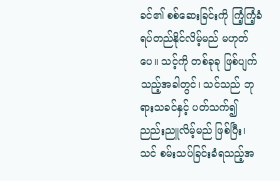ခင်၏ စစ်ဆေးခြင်းကို ကြံ့ကြံ့ခံရပ်တည်နိုင်လိမ့်မည် မဟုတ်ပေ။ သင့်ကို တစ်ခုခု ဖြစ်ပျက်သည့်အခါတွင်၊ သင်သည် ဘုရားသခင်နှင့် ပတ်သက်၍ ညည်းညူလိမ့်မည် ဖြစ်ပြီး၊ သင် စမ်းသပ်ခြင်းခံရသည့်အ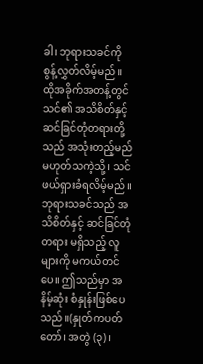ခါ၊ ဘုရားသခင်ကို စွန့်လွှတ်လိမ့်မည်။ ထိုအခိုက်အတန့်တွင် သင်၏ အသိစိတ်နှင့် ဆင်ခြင်တုံတရားတို့သည် အသုံးတည့်မည် မဟုတ်သကဲ့သို့၊ သင် ဖယ်ရှားခံရလိမ့်မည်။ ဘုရားသခင်သည် အသိစိတ်နှင့် ဆင်ခြင်တုံတရား မရှိသည့် လူများကို မကယ်တင်ပေ။ ဤသည်မှာ အနိမ့်ဆုံး စံနှုန်းဖြစ်ပေသည်။(နှုတ်ကပတ်တော်၊ အတွဲ (၃)၊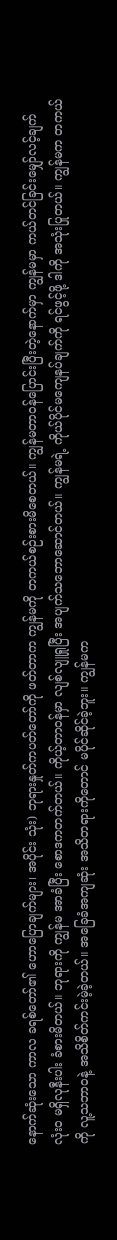နောက်ဆုံးသော ကာလ ခရစ်တော်၏ ဟောပြောချက်များ၊ အပိုင်း သုံး) ဘုရားနှုတ်ကပတ်တော်ကို ဖတ်တာက ကျွန်မကို တကယ်စဉ်းစားမိစေတယ်။ ကျွန်မတာဝန်ပြောင်းပြီးတဲ့နောက်မှာ ကျွန်မမှာ ကယ်တင်ခြင်းမျှော်လင့်ချက် လုံးဝ မရှိလုနီးပါး ခံစားမိတယ်။ ဘုရားကို ကျွန်မ အာခံပြီး စောဒကတက်တယ်။ ကိုယ့်တာဝန်မှာ လျစ်လျူရှုပြီး အပျက်သဘောဆောင်တယ်။ ကျွန်မရဲ့ ကိုယ်ပိုင်မကျေနပ်ချက်ကို ရင်ဖွင့်ဖို့ ဒါကို အသုံးပြုတယ်။ ကျွန်မက တကယ်ကို လူ့သဘာဝနဲ့ အသိစိတ်ကင်းမဲ့ခဲ့တယ်။ အခြေခံအကျဆုံး အသိတရားကိုတောင် မပိုင်ဆိုင်ခဲ့ဘူး။ ကျွန်မက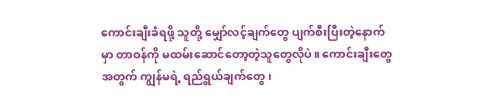ကောင်းချီးခံရဖို့ သူတို့ မျှော်လင့်ချက်တွေ ပျက်စီးပြီးတဲ့နောက်မှာ တာဝန်ကို မထမ်းဆောင်တော့တဲ့သူတွေလိုပဲ။ ကောင်းချီးတွေအတွက် ကျွန်မရဲ့ ရည်ရွယ်ချက်တွေ၊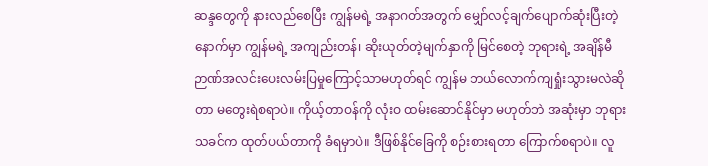ဆန္ဒတွေကို နားလည်စေပြီး ကျွန်မရဲ့ အနာဂတ်အတွက် မျှော်လင့်ချက်ပျောက်ဆုံးပြီးတဲ့နောက်မှာ ကျွန်မရဲ့ အကျည်းတန်၊ ဆိုးယုတ်တဲ့မျက်နှာကို မြင်စေတဲ့ ဘုရားရဲ့ အချိန်မီ ဉာဏ်အလင်းပေးလမ်းပြမှုကြောင့်သာမဟုတ်ရင် ကျွန်မ ဘယ်လောက်ကျရှုံးသွားမလဲဆိုတာ မတွေးရဲစရာပဲ။ ကိုယ့်တာဝန်ကို လုံးဝ ထမ်းဆောင်နိုင်မှာ မဟုတ်ဘဲ အဆုံးမှာ ဘုရားသခင်က ထုတ်ပယ်တာကို ခံရမှာပဲ။ ဒီဖြစ်နိုင်ခြေကို စဉ်းစားရတာ ကြောက်စရာပဲ။ လူ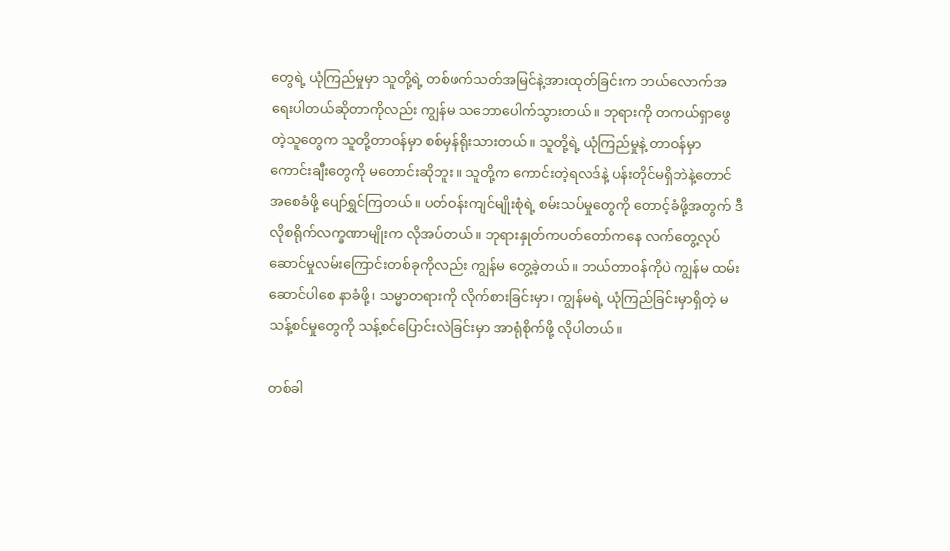တွေရဲ့ ယုံကြည်မှုမှာ သူတို့ရဲ့ တစ်ဖက်သတ်အမြင်နဲ့အားထုတ်ခြင်းက ဘယ်လောက်အရေးပါတယ်ဆိုတာကိုလည်း ကျွန်မ သဘောပေါက်သွားတယ်။ ဘုရားကို တကယ်ရှာဖွေတဲ့သူတွေက သူတို့တာဝန်မှာ စစ်မှန်ရိုးသားတယ်။ သူတို့ရဲ့ ယုံကြည်မှုနဲ့ တာဝန်မှာ ကောင်းချီးတွေကို မတောင်းဆိုဘူး။ သူတို့က ကောင်းတဲ့ရလဒ်နဲ့ ပန်းတိုင်မရှိဘဲနဲ့တောင် အစေခံဖို့ ပျော်ရွှင်ကြတယ်။ ပတ်ဝန်းကျင်မျိုးစုံရဲ့ စမ်းသပ်မှုတွေကို တောင့်ခံဖို့အတွက် ဒီလိုစရိုက်လက္ခဏာမျိုးက လိုအပ်တယ်။ ဘုရားနှုတ်ကပတ်တော်ကနေ လက်တွေ့လုပ်ဆောင်မှုလမ်းကြောင်းတစ်ခုကိုလည်း ကျွန်မ တွေ့ခဲ့တယ်။ ဘယ်တာဝန်ကိုပဲ ကျွန်မ ထမ်းဆောင်ပါစေ နာခံဖို့၊ သမ္မာတရားကို လိုက်စားခြင်းမှာ၊ ကျွန်မရဲ့ ယုံကြည်ခြင်းမှာရှိတဲ့ မသန့်စင်မှုတွေကို သန့်စင်ပြောင်းလဲခြင်းမှာ အာရုံစိုက်ဖို့ လိုပါတယ်။

တစ်ခါ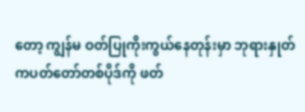တော့ ကျွန်မ ဝတ်ပြုကိုးကွယ်နေတုန်းမှာ ဘုရားနှုတ်ကပတ်တော်တစ်ပိုဒ်ကို ဖတ်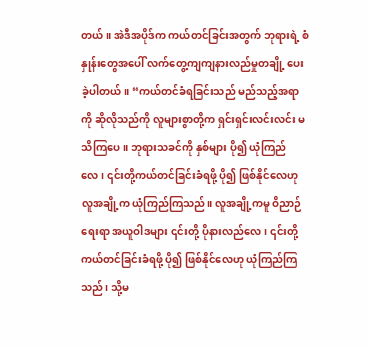တယ်။ အဲဒီအပိုဒ်က ကယ်တင်ခြင်းအတွက် ဘုရားရဲ့ စံနှုန်းတွေအပေါ် လက်တွေ့ကျကျနားလည်မှုတချို့ ပေးခဲ့ပါတယ်။ “ကယ်တင်ခံရခြင်းသည် မည်သည့်အရာကို ဆိုလိုသည်ကို လူများစွာတို့က ရှင်းရှင်းလင်းလင်း မသိကြပေ။ ဘုရားသခင်ကို နှစ်များ ပို၍ ယုံကြည်လေ၊ ၎င်းတို့ကယ်တင်ခြင်းခံရဖို့ ပို၍ ဖြစ်နိုင်လေဟု လူအချို့က ယုံကြည်ကြသည်။ လူအချို့ကမူ ဝိညာဉ်ရေးရာ အယူဝါဒများ ၎င်းတို့ ပိုနားလည်လေ၊ ၎င်းတို့ကယ်တင်ခြင်းခံရဖို့ ပို၍ ဖြစ်နိုင်လေဟု ယုံကြည်ကြသည်၊ သို့မ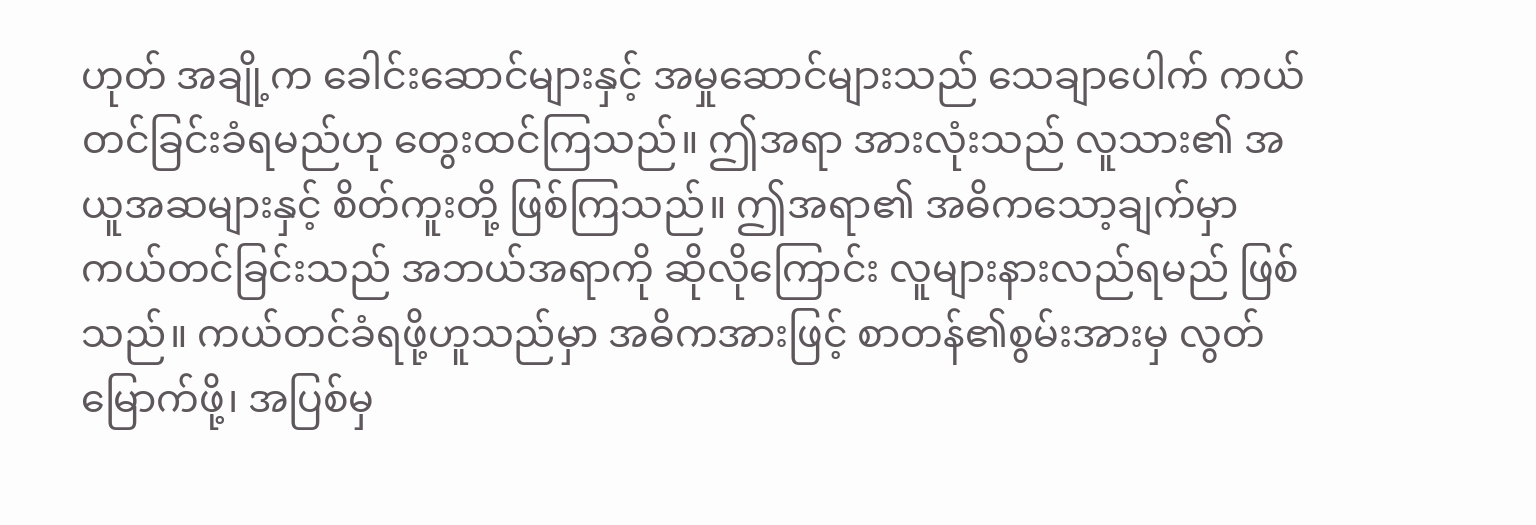ဟုတ် အချို့က ခေါင်းဆောင်များနှင့် အမှုဆောင်များသည် သေချာပေါက် ကယ်တင်ခြင်းခံရမည်ဟု တွေးထင်ကြသည်။ ဤအရာ အားလုံးသည် လူသား၏ အယူအဆများနှင့် စိတ်ကူးတို့ ဖြစ်ကြသည်။ ဤအရာ၏ အဓိကသော့ချက်မှာ ကယ်တင်ခြင်းသည် အဘယ်အရာကို ဆိုလိုကြောင်း လူများနားလည်ရမည် ဖြစ်သည်။ ကယ်တင်ခံရဖို့ဟူသည်မှာ အဓိကအားဖြင့် စာတန်၏စွမ်းအားမှ လွတ်မြောက်ဖို့၊ အပြစ်မှ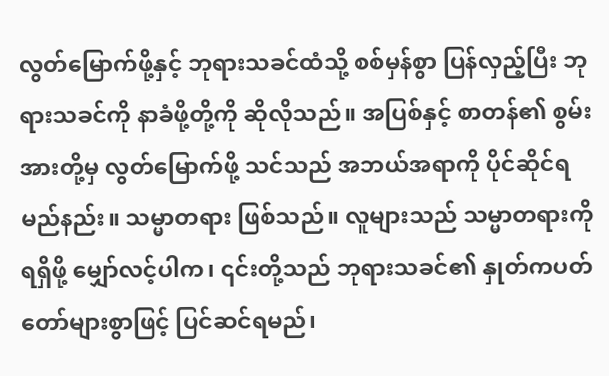လွတ်မြောက်ဖို့နှင့် ဘုရားသခင်ထံသို့ စစ်မှန်စွာ ပြန်လှည့်ပြီး ဘုရားသခင်ကို နာခံဖို့တို့ကို ဆိုလိုသည်။ အပြစ်နှင့် စာတန်၏ စွမ်းအားတို့မှ လွတ်မြောက်ဖို့ သင်သည် အဘယ်အရာကို ပိုင်ဆိုင်ရမည်နည်း။ သမ္မာတရား ဖြစ်သည်။ လူများသည် သမ္မာတရားကို ရရှိဖို့ မျှော်လင့်ပါက၊ ၎င်းတို့သည် ဘုရားသခင်၏ နှုတ်ကပတ်တော်များစွာဖြင့် ပြင်ဆင်ရမည်၊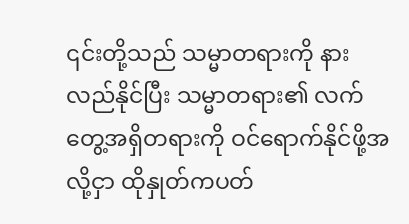၎င်းတို့သည် သမ္မာတရားကို နားလည်နိုင်ပြီး သမ္မာတရား၏ လက်တွေ့အရှိတရားကို ဝင်ရောက်နိုင်ဖို့အလို့ငှာ ထိုနှုတ်ကပတ်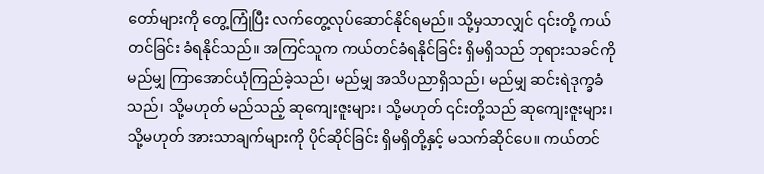တော်များကို တွေ့ကြုံပြီး လက်တွေ့လုပ်ဆောင်နိုင်ရမည်။ သို့မှသာလျှင် ၎င်းတို့ ကယ်တင်ခြင်း ခံရနိုင်သည်။ အကြင်သူက ကယ်တင်ခံရနိုင်ခြင်း ရှိမရှိသည် ဘုရားသခင်ကို မည်မျှ ကြာအောင်ယုံကြည်ခဲ့သည်၊ မည်မျှ အသိပညာရှိသည်၊ မည်မျှ ဆင်းရဲဒုက္ခခံသည်၊ သို့မဟုတ် မည်သည့် ဆုကျေးဇူးများ၊ သို့မဟုတ် ၎င်းတို့သည် ဆုကျေးဇူးများ၊ သို့မဟုတ် အားသာချက်များကို ပိုင်ဆိုင်ခြင်း ရှိမရှိတို့နှင့် မသက်ဆိုင်ပေ။ ကယ်တင်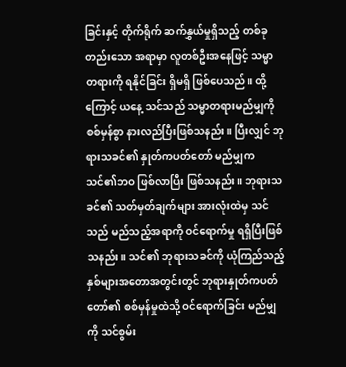ခြင်းနှင့် တိုက်ရိုက် ဆက်နွှယ်မှုရှိသည့် တစ်ခုတည်းသော အရာမှာ လူတစ်ဦးအနေဖြင့် သမ္မာတရားကို ရနိုင်ခြင်း ရှိမရှိ ဖြစ်ပေသည်။ ထို့ကြောင့် ယနေ့ သင်သည် သမ္မာတရားမည်မျှကို စစ်မှန်စွာ နားလည်ပြီးဖြစ်သနည်း။ ပြီးလျှင် ဘုရားသခင်၏ နှုတ်ကပတ်တော် မည်မျှက သင်၏ဘဝ ဖြစ်လာပြီး ဖြစ်သနည်း။ ဘုရားသခင်၏ သတ်မှတ်ချက်များ အားလုံးထဲမှ သင်သည် မည်သည့်အရာကို ဝင်ရောက်မှု ရရှိပြီးဖြစ်သနည်း။ သင်၏ ဘုရားသခင်ကို ယုံကြည်သည့် နှစ်များအတောအတွင်းတွင် ဘုရားနှုတ်ကပတ်တော်၏ စစ်မှန်မှုထဲသို့ ဝင်ရောက်ခြင်း မည်မျှကို သင်စွမ်း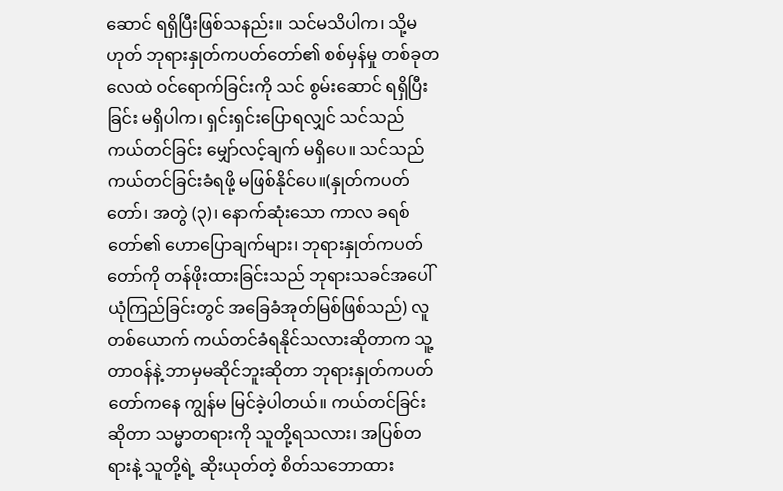ဆောင် ရရှိပြီးဖြစ်သနည်း။ သင်မသိပါက၊ သို့မဟုတ် ဘုရားနှုတ်ကပတ်တော်၏ စစ်မှန်မှု တစ်ခုတလေထဲ ဝင်ရောက်ခြင်းကို သင် စွမ်းဆောင် ရရှိပြီးခြင်း မရှိပါက၊ ရှင်းရှင်းပြောရလျှင် သင်သည် ကယ်တင်ခြင်း မျှော်လင့်ချက် မရှိပေ။ သင်သည် ကယ်တင်ခြင်းခံရဖို့ မဖြစ်နိုင်ပေ။(နှုတ်ကပတ်တော်၊ အတွဲ (၃)၊ နောက်ဆုံးသော ကာလ ခရစ်တော်၏ ဟောပြောချက်များ၊ ဘုရားနှုတ်ကပတ်တော်ကို တန်ဖိုးထားခြင်းသည် ဘုရားသခင်အပေါ် ယုံကြည်ခြင်းတွင် အခြေခံအုတ်မြစ်ဖြစ်သည်) လူတစ်ယောက် ကယ်တင်ခံရနိုင်သလားဆိုတာက သူ့တာဝန်နဲ့ ဘာမှမဆိုင်ဘူးဆိုတာ ဘုရားနှုတ်ကပတ်တော်ကနေ ကျွန်မ မြင်ခဲ့ပါတယ်။ ကယ်တင်ခြင်းဆိုတာ သမ္မာတရားကို သူတို့ရသလား၊ အပြစ်တရားနဲ့ သူတို့ရဲ့ ဆိုးယုတ်တဲ့ စိတ်သဘောထား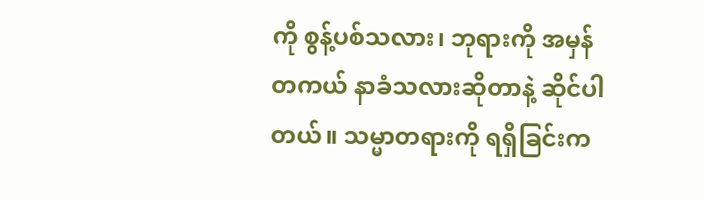ကို စွန့်ပစ်သလား၊ ဘုရားကို အမှန်တကယ် နာခံသလားဆိုတာနဲ့ ဆိုင်ပါတယ်။ သမ္မာတရားကို ရရှိခြင်းက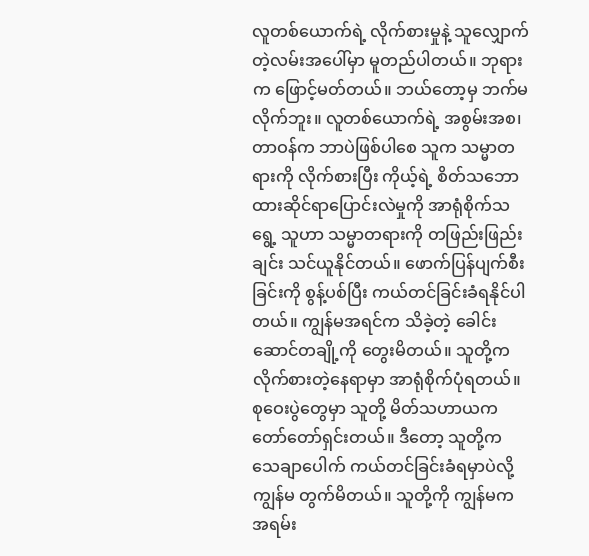လူတစ်ယောက်ရဲ့ လိုက်စားမှုနဲ့ သူလျှောက်တဲ့လမ်းအပေါ်မှာ မူတည်ပါတယ်။ ဘုရားက ဖြောင့်မတ်တယ်။ ဘယ်တော့မှ ဘက်မလိုက်ဘူး။ လူတစ်ယောက်ရဲ့ အစွမ်းအစ၊ တာဝန်က ဘာပဲဖြစ်ပါစေ သူက သမ္မာတရားကို လိုက်စားပြီး ကိုယ့်ရဲ့ စိတ်သဘောထားဆိုင်ရာပြောင်းလဲမှုကို အာရုံစိုက်သရွေ့ သူဟာ သမ္မာတရားကို တဖြည်းဖြည်းချင်း သင်ယူနိုင်တယ်။ ဖောက်ပြန်ပျက်စီးခြင်းကို စွန့်ပစ်ပြီး ကယ်တင်ခြင်းခံရနိုင်ပါတယ်။ ကျွန်မအရင်က သိခဲ့တဲ့ ခေါင်းဆောင်တချို့ကို တွေးမိတယ်။ သူတို့က လိုက်စားတဲ့နေရာမှာ အာရုံစိုက်ပုံရတယ်။ စုဝေးပွဲတွေမှာ သူတို့ မိတ်သဟာယက တော်တော်ရှင်းတယ်။ ဒီတော့ သူတို့က သေချာပေါက် ကယ်တင်ခြင်းခံရမှာပဲလို့ ကျွန်မ တွက်မိတယ်။ သူတို့ကို ကျွန်မက အရမ်း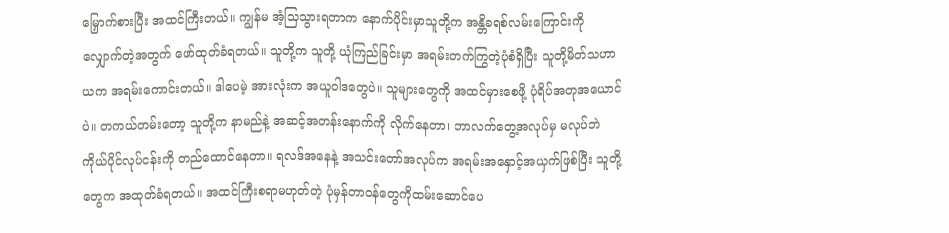မြှောက်စားပြီး အထင်ကြီးတယ်။ ကျွန်မ အံ့သြသွားရတာက နောက်ပိုင်းမှာသူတို့က အန္တိခရစ်လမ်းကြောင်းကို လျှောက်တဲ့အတွက် ဖော်ထုတ်ခံရတယ်။ သူတို့က သူတို့ ယုံကြည်ခြင်းမှာ အရမ်းတက်ကြွတဲ့ပုံစံရှိပြီး သူတို့မိတ်သဟာယက အရမ်းကောင်းတယ်။ ဒါပေမဲ့ အားလုံးက အယူဝါဒတွေပဲ။ သူများတွေကို အထင်မှားစေဖို့ ပုံရိပ်အတုအယောင်ပဲ။ တကယ်တမ်းတော့ သူတို့က နာမည်နဲ့ အဆင့်အတန်းနောက်ကို လိုက်နေတာ၊ ဘာလက်တွေ့အလုပ်မှ မလုပ်ဘဲ ကိုယ်ပိုင်လုပ်ငန်းကို တည်ထောင်နေတာ။ ရလဒ်အနေနဲ့ အသင်းတော်အလုပ်က အရမ်းအနှောင့်အယှက်ဖြစ်ပြီး သူတို့တွေက အထုတ်ခံရတယ်။ အထင်ကြီးစရာမဟုတ်တဲ့ ပုံမှန်တာဝန်တွေကိုထမ်းဆောင်ပေ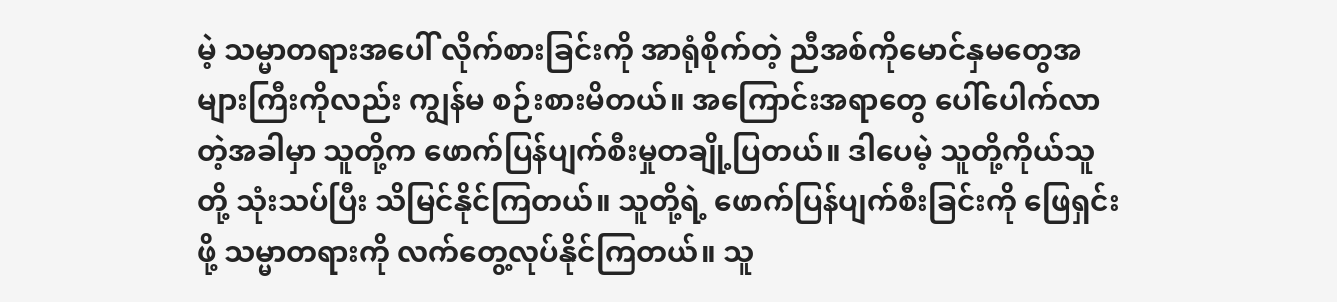မဲ့ သမ္မာတရားအပေါ် လိုက်စားခြင်းကို အာရုံစိုက်တဲ့ ညီအစ်ကိုမောင်နှမတွေအများကြီးကိုလည်း ကျွန်မ စဉ်းစားမိတယ်။ အကြောင်းအရာတွေ ပေါ်ပေါက်လာတဲ့အခါမှာ သူတို့က ဖောက်ပြန်ပျက်စီးမှုတချို့ပြတယ်။ ဒါပေမဲ့ သူတို့ကိုယ်သူတို့ သုံးသပ်ပြီး သိမြင်နိုင်ကြတယ်။ သူတို့ရဲ့ ဖောက်ပြန်ပျက်စီးခြင်းကို ဖြေရှင်းဖို့ သမ္မာတရားကို လက်တွေ့လုပ်နိုင်ကြတယ်။ သူ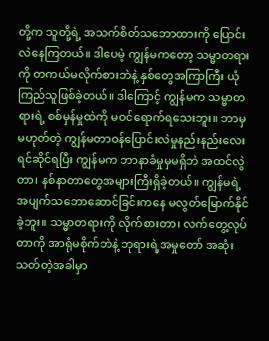တို့က သူတို့ရဲ့ အသက်စိတ်သဘောထားကို ပြောင်းလဲနေကြတယ်။ ဒါပေမဲ့ ကျွန်မကတော့ သမ္မာတရားကို တကယ်မလိုက်စားဘဲနဲ့ နှစ်တွေအကြာကြီး ယုံကြည်သူဖြစ်ခဲ့တယ်။ ဒါကြောင့် ကျွန်မက သမ္မာတရားရဲ့ စစ်မှန်မှုထဲကို မဝင်ရောက်ရသေးဘူး။ ဘာမှမဟုတ်တဲ့ ကျွန်မတာဝန်ပြောင်းလဲမှုနည်းနည်းလေးရင်ဆိုင်ရပြီး ကျွန်မက ဘာနာခံမှုမှမရှိဘဲ အထင်လွဲတာ၊ နစ်နာတာတွေအများကြီးရှိခဲ့တယ်။ ကျွန်မရဲ့ အပျက်သဘောဆောင်ခြင်းကနေ မလွတ်မြောက်နိုင်ခဲ့ဘူး။ သမ္မာတရားကို လိုက်စားတာ၊ လက်တွေ့လုပ်တာကို အာရုံမစိုက်ဘဲနဲ့ ဘုရားရဲ့အမှုတော် အဆုံးသတ်တဲ့အခါမှာ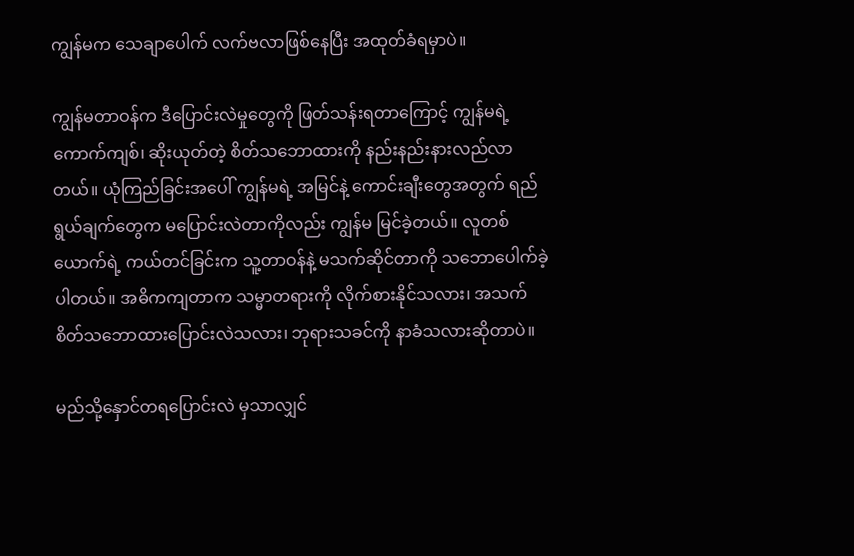ကျွန်မက သေချာပေါက် လက်ဗလာဖြစ်နေပြီး အထုတ်ခံရမှာပဲ။

ကျွန်မတာဝန်က ဒီပြောင်းလဲမှုတွေကို ဖြတ်သန်းရတာကြောင့် ကျွန်မရဲ့ ကောက်ကျစ်၊ ဆိုးယုတ်တဲ့ စိတ်သဘောထားကို နည်းနည်းနားလည်လာတယ်။ ယုံကြည်ခြင်းအပေါ် ကျွန်မရဲ့ အမြင်နဲ့ ကောင်းချီးတွေအတွက် ရည်ရွယ်ချက်တွေက မပြောင်းလဲတာကိုလည်း ကျွန်မ မြင်ခဲ့တယ်။ လူတစ်ယောက်ရဲ့ ကယ်တင်ခြင်းက သူ့တာဝန်နဲ့ မသက်ဆိုင်တာကို သဘောပေါက်ခဲ့ပါတယ်။ အဓိကကျတာက သမ္မာတရားကို လိုက်စားနိုင်သလား၊ အသက်စိတ်သဘောထားပြောင်းလဲသလား၊ ဘုရားသခင်ကို နာခံသလားဆိုတာပဲ။

မည်သို့နှောင်တရပြောင်းလဲ မှသာလျှင်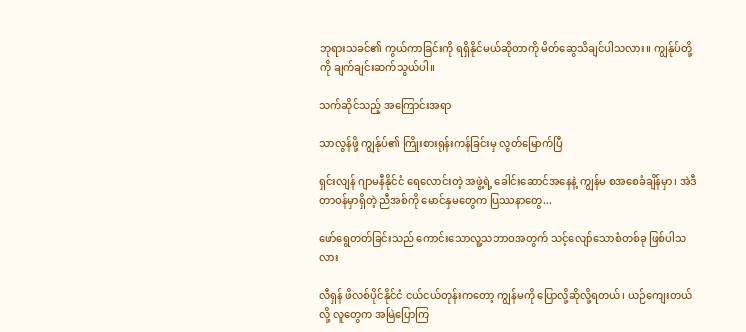ဘုရားသခင်၏ ကွယ်ကာခြင်းကို ရရှိနိုင်မယ်ဆိုတာကို မိတ်ဆွေသိချင်ပါသလား။ ကျွန်ုပ်တို့ကို ချက်ချင်းဆက်သွယ်ပါ။

သက်ဆိုင်သည့် အကြောင်းအရာ

သာလွန်ဖို့ ကျွန်ုပ်၏ ကြိုးစားရုန်းကန်ခြင်းမှ လွတ်မြောက်ပြီ

ရှင်းလျန် ဂျာမနီနိုင်ငံ ရေလောင်းတဲ့ အဖွဲ့ရဲ့ ခေါင်းဆောင်အနေနဲ့ ကျွန်မ စအစေခံချိန်မှာ၊ အဲဒီတာဝန်မှာရှိတဲ့ ညီအစ်ကို မောင်နှမတွေက ပြဿနာတွေ...

ဖော်ရွေတတ်ခြင်းသည် ကောင်းသောလူ့သဘာဝအတွက် သင့်လျော်သောစံတစ်ခု ဖြစ်ပါသလား

လီရှန် ဖိလစ်ပိုင်နိုင်ငံ ငယ်ငယ်တုန်းကတော့ ကျွန်မကို ပြောလို့ဆိုလို့ရတယ်၊ ယဉ်ကျေးတယ်လို့ လူတွေက အမြဲပြောကြ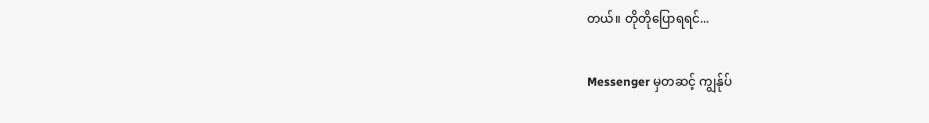တယ်။ တိုတိုပြောရရင်...

Messenger မှတဆင့် ကျွန်ုပ်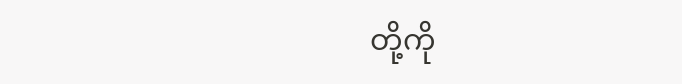တို့ကို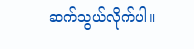ဆက်သွယ်လိုက်ပါ။